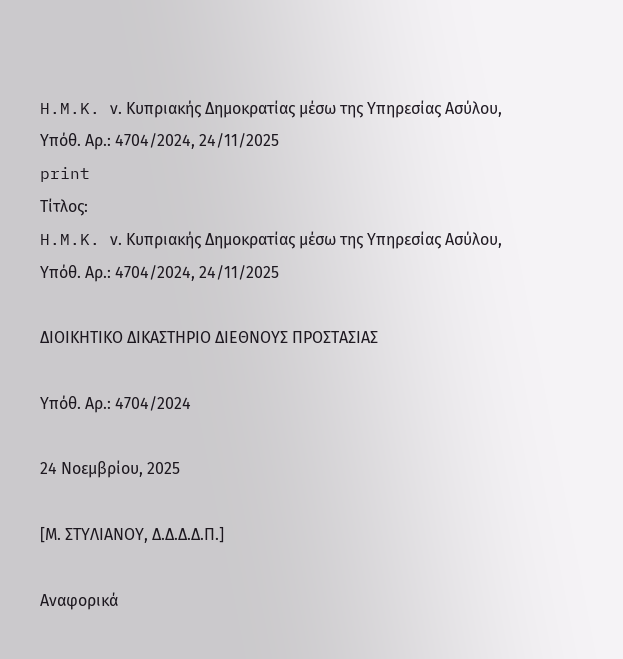H.M.K. ν. Κυπριακής Δημοκρατίας μέσω της Υπηρεσίας Ασύλου, Υπόθ. Αρ.: 4704/2024, 24/11/2025
print
Τίτλος:
H.M.K. ν. Κυπριακής Δημοκρατίας μέσω της Υπηρεσίας Ασύλου, Υπόθ. Αρ.: 4704/2024, 24/11/2025

ΔΙΟΙΚΗΤΙΚΟ ΔΙΚΑΣΤΗΡΙΟ ΔΙΕΘΝΟΥΣ ΠΡΟΣΤΑΣΙΑΣ

Υπόθ. Αρ.: 4704/2024

24 Νοεμβρίου, 2025

[Μ. ΣΤΥΛΙΑΝΟΥ, Δ.Δ.Δ.Δ.Π.]

Αναφορικά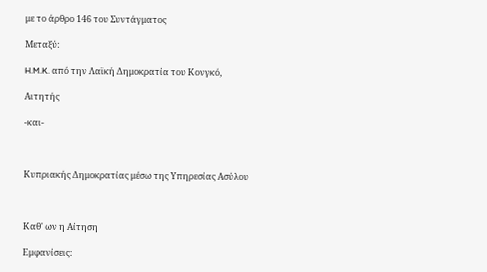με το άρθρο 146 του Συντάγματος

Μεταξύ:

H.M.K. από την Λαϊκή Δημοκρατία του Κονγκό,

Αιτητής

-και-



Κυπριακής Δημοκρατίας μέσω της Υπηρεσίας Ασύλου



Καθ' ων η Αίτηση

Εμφανίσεις: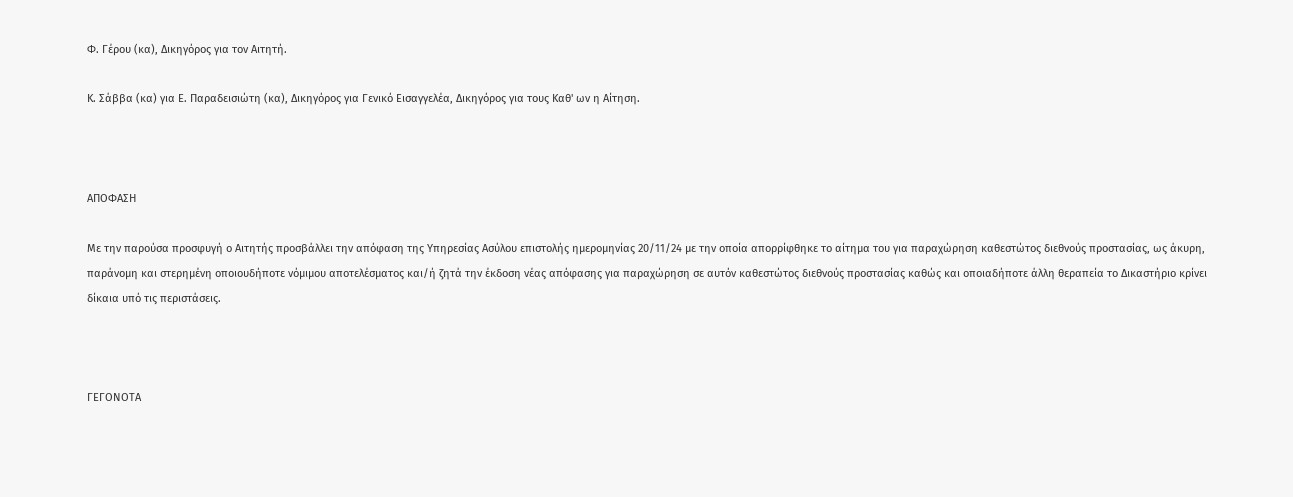Φ. Γέρου (κα), Δικηγόρος για τον Αιτητή.

Κ. Σάββα (κα) για Ε. Παραδεισιώτη (κα), Δικηγόρος για Γενικό Εισαγγελέα, Δικηγόρος για τους Καθ' ων η Αίτηση.



ΑΠΟΦΑΣΗ

Με την παρούσα προσφυγή ο Αιτητής προσβάλλει την απόφαση της Υπηρεσίας Ασύλου επιστολής ημερομηνίας 20/11/24 με την οποία απορρίφθηκε το αίτημα του για παραχώρηση καθεστώτος διεθνούς προστασίας, ως άκυρη, παράνομη και στερημένη οποιουδήποτε νόμιμου αποτελέσματος και/ή ζητά την έκδοση νέας απόφασης για παραχώρηση σε αυτόν καθεστώτος διεθνούς προστασίας καθώς και οποιαδήποτε άλλη θεραπεία το Δικαστήριο κρίνει δίκαια υπό τις περιστάσεις.



ΓΕΓΟΝΟΤΑ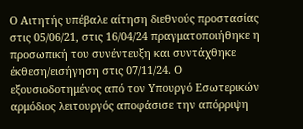Ο Αιτητής υπέβαλε αίτηση διεθνούς προστασίας στις 05/06/21, στις 16/04/24 πραγματοποιήθηκε η προσωπική του συνέντευξη και συντάχθηκε έκθεση/εισήγηση στις 07/11/24. Ο εξουσιοδοτημένος από τον Υπουργό Εσωτερικών αρμόδιος λειτουργός αποφάσισε την απόρριψη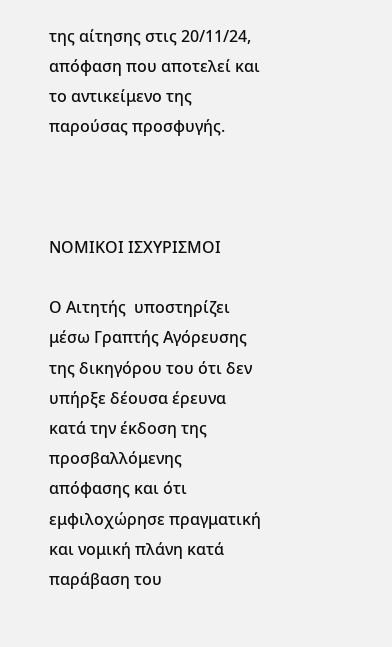της αίτησης στις 20/11/24, απόφαση που αποτελεί και το αντικείμενο της παρούσας προσφυγής.



ΝΟΜΙΚΟΙ ΙΣΧΥΡΙΣΜΟΙ

Ο Αιτητής  υποστηρίζει μέσω Γραπτής Αγόρευσης της δικηγόρου του ότι δεν υπήρξε δέουσα έρευνα κατά την έκδοση της προσβαλλόμενης απόφασης και ότι εμφιλοχώρησε πραγματική και νομική πλάνη κατά παράβαση του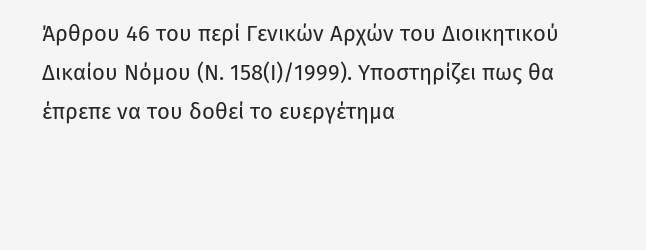Άρθρου 46 του περί Γενικών Αρχών του Διοικητικού Δικαίου Νόμου (Ν. 158(Ι)/1999). Υποστηρίζει πως θα έπρεπε να του δοθεί το ευεργέτημα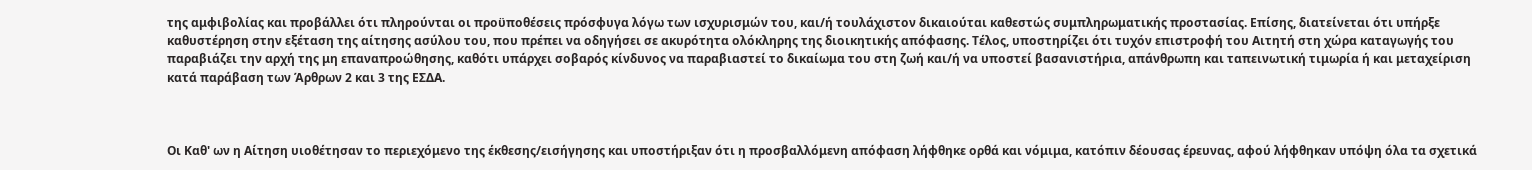της αμφιβολίας και προβάλλει ότι πληρούνται οι προϋποθέσεις πρόσφυγα λόγω των ισχυρισμών του, και/ή τουλάχιστον δικαιούται καθεστώς συμπληρωματικής προστασίας. Επίσης, διατείνεται ότι υπήρξε καθυστέρηση στην εξέταση της αίτησης ασύλου του, που πρέπει να οδηγήσει σε ακυρότητα ολόκληρης της διοικητικής απόφασης. Τέλος, υποστηρίζει ότι τυχόν επιστροφή του Αιτητή στη χώρα καταγωγής του παραβιάζει την αρχή της μη επαναπροώθησης, καθότι υπάρχει σοβαρός κίνδυνος να παραβιαστεί το δικαίωμα του στη ζωή και/ή να υποστεί βασανιστήρια, απάνθρωπη και ταπεινωτική τιμωρία ή και μεταχείριση κατά παράβαση των Άρθρων 2 και 3 της ΕΣΔΑ.



Οι Καθ' ων η Αίτηση υιοθέτησαν το περιεχόμενο της έκθεσης/εισήγησης και υποστήριξαν ότι η προσβαλλόμενη απόφαση λήφθηκε ορθά και νόμιμα, κατόπιν δέουσας έρευνας, αφού λήφθηκαν υπόψη όλα τα σχετικά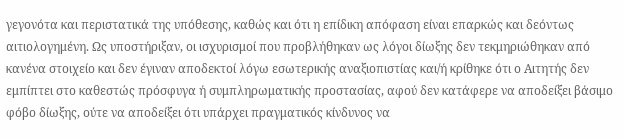γεγονότα και περιστατικά της υπόθεσης, καθώς και ότι η επίδικη απόφαση είναι επαρκώς και δεόντως αιτιολογημένη. Ως υποστήριξαν, οι ισχυρισμοί που προβλήθηκαν ως λόγοι δίωξης δεν τεκμηριώθηκαν από κανένα στοιχείο και δεν έγιναν αποδεκτοί λόγω εσωτερικής αναξιοπιστίας και/ή κρίθηκε ότι ο Αιτητής δεν εμπίπτει στο καθεστώς πρόσφυγα ή συμπληρωματικής προστασίας, αφού δεν κατάφερε να αποδείξει βάσιμο φόβο δίωξης, ούτε να αποδείξει ότι υπάρχει πραγματικός κίνδυνος να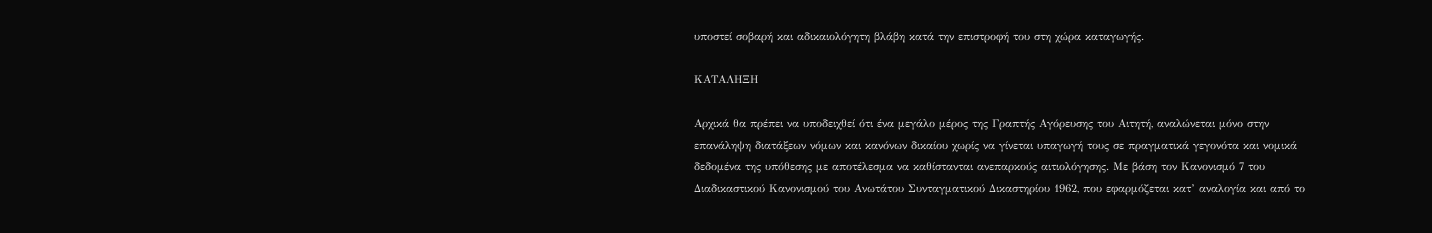υποστεί σοβαρή και αδικαιολόγητη βλάβη κατά την επιστροφή του στη χώρα καταγωγής.

ΚΑΤΑΛΗΞΗ

Αρχικά θα πρέπει να υποδειχθεί ότι ένα μεγάλο μέρος της Γραπτής Αγόρευσης του Αιτητή, αναλώνεται μόνο στην επανάληψη διατάξεων νόμων και κανόνων δικαίου χωρίς να γίνεται υπαγωγή τους σε πραγματικά γεγονότα και νομικά δεδομένα της υπόθεσης με αποτέλεσμα να καθίστανται ανεπαρκούς αιτιολόγησης. Με βάση τον Κανονισμό 7 του Διαδικαστικού Κανονισμού του Ανωτάτου Συνταγματικού Δικαστηρίου 1962, που εφαρμόζεται κατ’ αναλογία και από το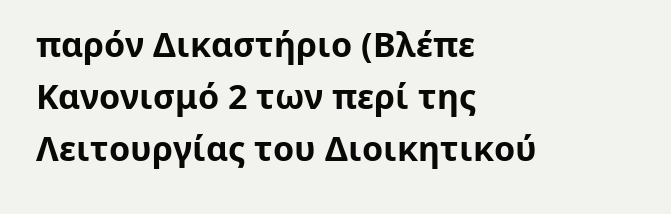παρόν Δικαστήριο (Βλέπε Κανονισμό 2 των περί της Λειτουργίας του Διοικητικού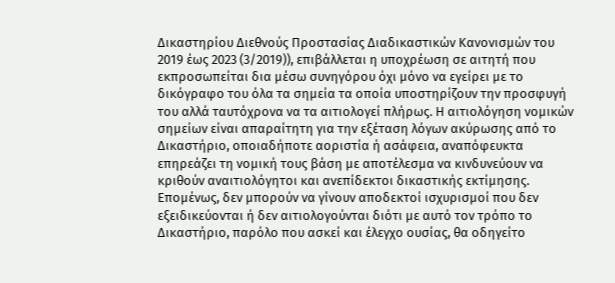Δικαστηρίου Διεθνούς Προστασίας Διαδικαστικών Κανονισμών του 2019 έως 2023 (3/2019)), επιβάλλεται η υποχρέωση σε αιτητή που εκπροσωπείται δια μέσω συνηγόρου όχι μόνο να εγείρει με το δικόγραφο του όλα τα σημεία τα οποία υποστηρίζουν την προσφυγή του αλλά ταυτόχρονα να τα αιτιολογεί πλήρως. Η αιτιολόγηση νομικών σημείων είναι απαραίτητη για την εξέταση λόγων ακύρωσης από το Δικαστήριο, οποιαδήποτε αοριστία ή ασάφεια, αναπόφευκτα επηρεάζει τη νομική τους βάση με αποτέλεσμα να κινδυνεύουν να κριθούν αναιτιολόγητοι και ανεπίδεκτοι δικαστικής εκτίμησης. Επομένως, δεν μπορούν να γίνουν αποδεκτοί ισχυρισμοί που δεν εξειδικεύονται ή δεν αιτιολογούνται διότι με αυτό τον τρόπο το Δικαστήριο, παρόλο που ασκεί και έλεγχο ουσίας, θα οδηγείτο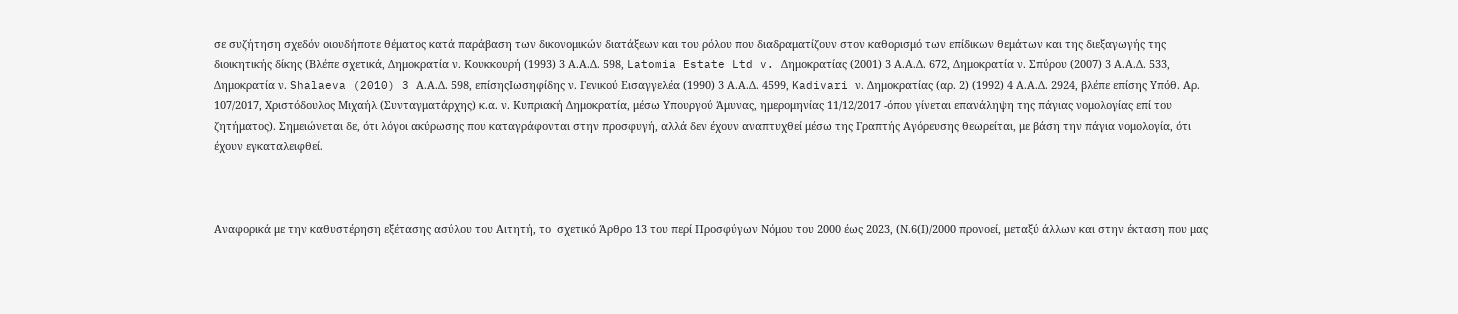σε συζήτηση σχεδόν οιουδήποτε θέματος κατά παράβαση των δικονομικών διατάξεων και του ρόλου που διαδραματίζουν στον καθορισμό των επίδικων θεμάτων και της διεξαγωγής της διοικητικής δίκης (Βλέπε σχετικά, Δημοκρατία ν. Κουκκουρή (1993) 3 Α.Α.Δ. 598, Latomia Estate Ltd v. Δημοκρατίας (2001) 3 Α.Α.Δ. 672, Δημοκρατία ν. Σπύρου (2007) 3 Α.Α.Δ. 533, Δημοκρατία ν. Shalaeva (2010) 3 Α.Α.Δ. 598, επίσηςΙωσηφίδης ν. Γενικού Εισαγγελέα (1990) 3 Α.Α.Δ. 4599, Kadivari ν. Δημοκρατίας (αρ. 2) (1992) 4 Α.Α.Δ. 2924, βλέπε επίσης Υπόθ. Αρ. 107/2017, Χριστόδουλος Μιχαήλ (Συνταγματάρχης) κ.α. ν. Κυπριακή Δημοκρατία, μέσω Υπουργού Άμυνας, ημερομηνίας 11/12/2017 -όπου γίνεται επανάληψη της πάγιας νομολογίας επί του ζητήματος). Σημειώνεται δε, ότι λόγοι ακύρωσης που καταγράφονται στην προσφυγή, αλλά δεν έχουν αναπτυχθεί μέσω της Γραπτής Αγόρευσης θεωρείται, με βάση την πάγια νομολογία, ότι έχουν εγκαταλειφθεί.



Αναφορικά με την καθυστέρηση εξέτασης ασύλου του Αιτητή, το  σχετικό Άρθρο 13 του περί Προσφύγων Νόμου του 2000 έως 2023, (Ν.6(Ι)/2000 προνοεί, μεταξύ άλλων και στην έκταση που μας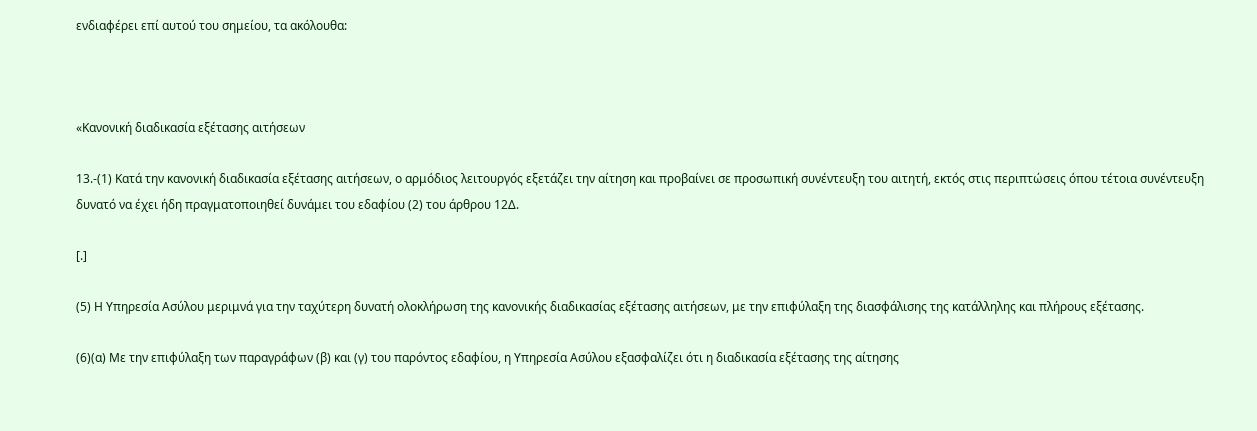ενδιαφέρει επί αυτού του σημείου, τα ακόλουθα:



«Κανονική διαδικασία εξέτασης αιτήσεων

13.-(1) Κατά την κανονική διαδικασία εξέτασης αιτήσεων, ο αρμόδιος λειτουργός εξετάζει την αίτηση και προβαίνει σε προσωπική συνέντευξη του αιτητή, εκτός στις περιπτώσεις όπου τέτοια συνέντευξη δυνατό να έχει ήδη πραγματοποιηθεί δυνάμει του εδαφίου (2) του άρθρου 12Δ.

[.]

(5) Η Υπηρεσία Ασύλου μεριμνά για την ταχύτερη δυνατή ολοκλήρωση της κανονικής διαδικασίας εξέτασης αιτήσεων, με την επιφύλαξη της διασφάλισης της κατάλληλης και πλήρους εξέτασης.

(6)(α) Με την επιφύλαξη των παραγράφων (β) και (γ) του παρόντος εδαφίου, η Υπηρεσία Ασύλου εξασφαλίζει ότι η διαδικασία εξέτασης της αίτησης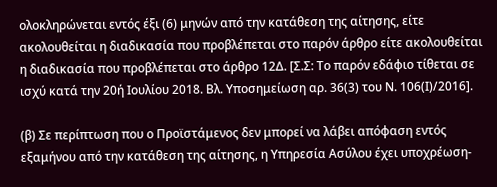ολοκληρώνεται εντός έξι (6) μηνών από την κατάθεση της αίτησης, είτε ακολουθείται η διαδικασία που προβλέπεται στο παρόν άρθρο είτε ακολουθείται η διαδικασία που προβλέπεται στο άρθρο 12Δ. [Σ.Σ: Το παρόν εδάφιο τίθεται σε ισχύ κατά την 20ή Ιουλίου 2018. Βλ. Υποσημείωση αρ. 36(3) του Ν. 106(Ι)/2016].

(β) Σε περίπτωση που ο Προϊστάμενος δεν μπορεί να λάβει απόφαση εντός εξαμήνου από την κατάθεση της αίτησης, η Υπηρεσία Ασύλου έχει υποχρέωση-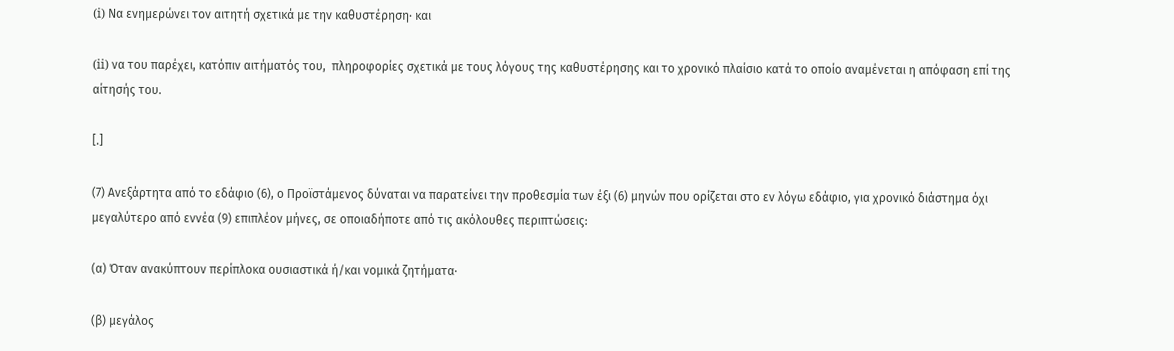(i) Να ενημερώνει τον αιτητή σχετικά με την καθυστέρηση∙ και

(ii) να του παρέχει, κατόπιν αιτήματός του,  πληροφορίες σχετικά με τους λόγους της καθυστέρησης και το χρονικό πλαίσιο κατά το οποίο αναμένεται η απόφαση επί της αίτησής του.

[.]

(7) Ανεξάρτητα από το εδάφιο (6), ο Προϊστάμενος δύναται να παρατείνει την προθεσμία των έξι (6) μηνών που ορίζεται στο εν λόγω εδάφιο, για χρονικό διάστημα όχι μεγαλύτερο από εννέα (9) επιπλέον μήνες, σε οποιαδήποτε από τις ακόλουθες περιπτώσεις:

(α) Όταν ανακύπτουν περίπλοκα ουσιαστικά ή/και νομικά ζητήματα·

(β) μεγάλος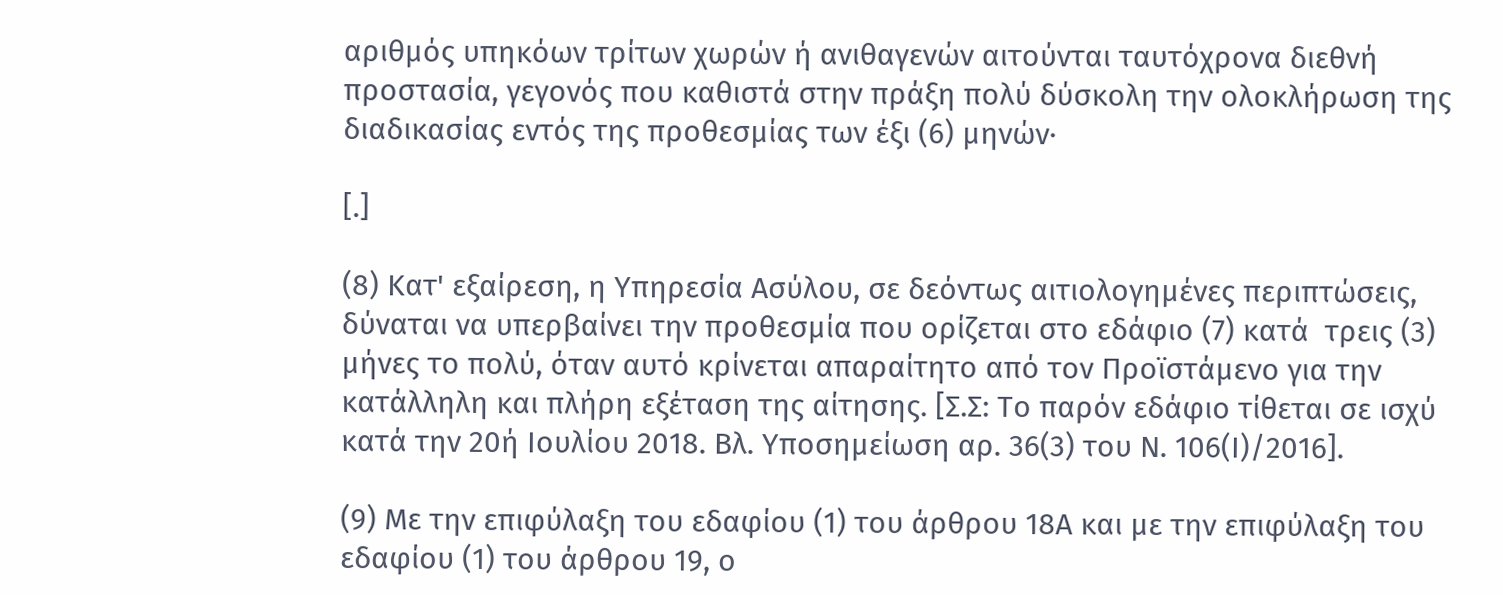αριθμός υπηκόων τρίτων χωρών ή ανιθαγενών αιτούνται ταυτόχρονα διεθνή προστασία, γεγονός που καθιστά στην πράξη πολύ δύσκολη την ολοκλήρωση της διαδικασίας εντός της προθεσμίας των έξι (6) μηνών·

[.]

(8) Κατ' εξαίρεση, η Υπηρεσία Ασύλου, σε δεόντως αιτιολογημένες περιπτώσεις, δύναται να υπερβαίνει την προθεσμία που ορίζεται στο εδάφιο (7) κατά  τρεις (3) μήνες το πολύ, όταν αυτό κρίνεται απαραίτητο από τον Προϊστάμενο για την κατάλληλη και πλήρη εξέταση της αίτησης. [Σ.Σ: Το παρόν εδάφιο τίθεται σε ισχύ κατά την 20ή Ιουλίου 2018. Βλ. Υποσημείωση αρ. 36(3) του Ν. 106(Ι)/2016].

(9) Με την επιφύλαξη του εδαφίου (1) του άρθρου 18Α και με την επιφύλαξη του εδαφίου (1) του άρθρου 19, ο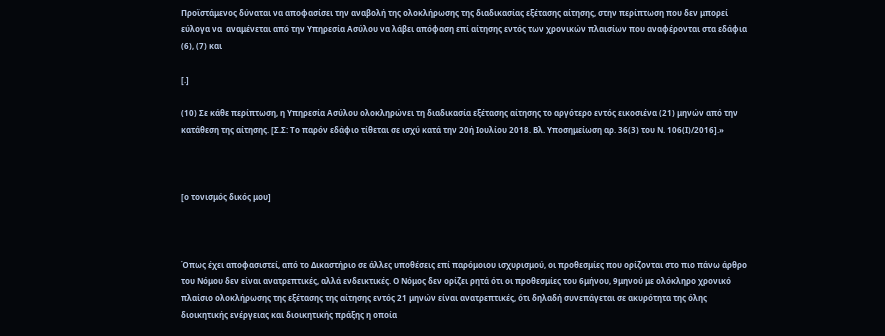Προϊστάμενος δύναται να αποφασίσει την αναβολή της ολοκλήρωσης της διαδικασίας εξέτασης αίτησης, στην περίπτωση που δεν μπορεί εύλογα να  αναμένεται από την Υπηρεσία Ασύλου να λάβει απόφαση επί αίτησης εντός των χρονικών πλαισίων που αναφέρονται στα εδάφια (6), (7) και

[.]

(10) Σε κάθε περίπτωση, η Υπηρεσία Ασύλου ολοκληρώνει τη διαδικασία εξέτασης αίτησης το αργότερο εντός εικοσιένα (21) μηνών από την κατάθεση της αίτησης. [Σ.Σ: Το παρόν εδάφιο τίθεται σε ισχύ κατά την 20ή Ιουλίου 2018. Βλ. Υποσημείωση αρ. 36(3) του Ν. 106(Ι)/2016].»



[ο τονισμός δικός μου]



Όπως έχει αποφασιστεί, από το Δικαστήριο σε άλλες υποθέσεις επί παρόμοιου ισχυρισμού, οι προθεσμίες που ορίζονται στο πιο πάνω άρθρο του Νόμου δεν είναι ανατρεπτικές, αλλά ενδεικτικές. Ο Νόμος δεν ορίζει ρητά ότι οι προθεσμίες του 6μήνου, 9μηνού με ολόκληρο χρονικό πλαίσιο ολοκλήρωσης της εξέτασης της αίτησης εντός 21 μηνών είναι ανατρεπτικές, ότι δηλαδή συνεπάγεται σε ακυρότητα της όλης διοικητικής ενέργειας και διοικητικής πράξης η οποία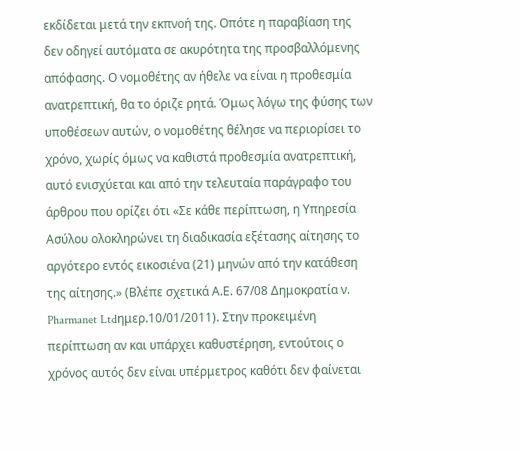εκδίδεται μετά την εκπνοή της. Οπότε η παραβίαση της δεν οδηγεί αυτόματα σε ακυρότητα της προσβαλλόμενης απόφασης. Ο νομοθέτης αν ήθελε να είναι η προθεσμία ανατρεπτική, θα το όριζε ρητά. Όμως λόγω της φύσης των υποθέσεων αυτών, ο νομοθέτης θέλησε να περιορίσει το χρόνο, χωρίς όμως να καθιστά προθεσμία ανατρεπτική, αυτό ενισχύεται και από την τελευταία παράγραφο του άρθρου που ορίζει ότι «Σε κάθε περίπτωση, η Υπηρεσία Ασύλου ολοκληρώνει τη διαδικασία εξέτασης αίτησης το αργότερο εντός εικοσιένα (21) μηνών από την κατάθεση της αίτησης.» (Βλέπε σχετικά Α.Ε. 67/08 Δημοκρατία ν. Pharmanet Ltdημερ.10/01/2011). Στην προκειμένη περίπτωση αν και υπάρχει καθυστέρηση, εντούτοις ο χρόνος αυτός δεν είναι υπέρμετρος καθότι δεν φαίνεται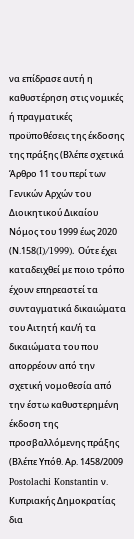να επίδρασε αυτή η καθυστέρηση στις νομικές ή πραγματικές προϋποθέσεις της έκδοσης της πράξης (Βλέπε σχετικά Άρθρο 11 του περί των Γενικών Αρχών του Διοικητικού Δικαίου Νόμος του 1999 έως 2020 (Ν.158(I)/1999). Ούτε έχει καταδειχθεί με ποιο τρόπο έχουν επηρεαστεί τα συνταγματικά δικαιώματα του Αιτητή και/ή τα δικαιώματα του που απορρέουν από την σχετική νομοθεσία από την έστω καθυστερημένη έκδοση της προσβαλλόμενης πράξης (Βλέπε Υπόθ. Αρ. 1458/2009 Postolachi Konstantin ν. Κυπριακής Δημοκρατίας δια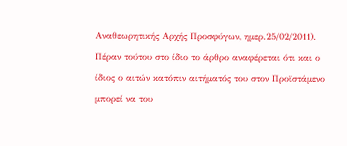Αναθεωρητικής Αρχής Προσφύγων, ημερ.25/02/2011). Πέραν τούτου στο ίδιο το άρθρο αναφέρεται ότι και ο ίδιος ο αιτών κατόπιν αιτήματός του στον Προϊστάμενο μπορεί να του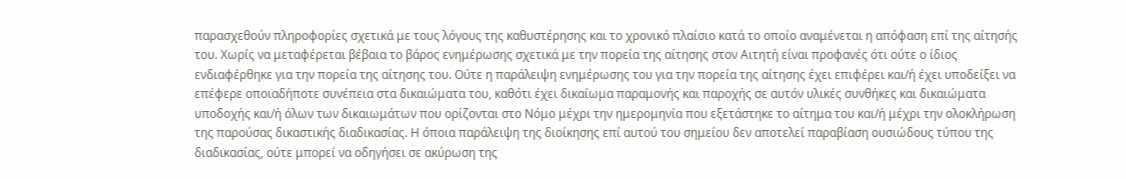παρασχεθούν πληροφορίες σχετικά με τους λόγους της καθυστέρησης και το χρονικό πλαίσιο κατά το οποίο αναμένεται η απόφαση επί της αίτησής του. Χωρίς να μεταφέρεται βέβαια το βάρος ενημέρωσης σχετικά με την πορεία της αίτησης στον Αιτητή είναι προφανές ότι ούτε ο ίδιος ενδιαφέρθηκε για την πορεία της αίτησης του. Ούτε η παράλειψη ενημέρωσης του για την πορεία της αίτησης έχει επιφέρει και/ή έχει υποδείξει να επέφερε οποιαδήποτε συνέπεια στα δικαιώματα του, καθότι έχει δικαίωμα παραμονής και παροχής σε αυτόν υλικές συνθήκες και δικαιώματα υποδοχής και/ή όλων των δικαιωμάτων που ορίζονται στο Νόμο μέχρι την ημερομηνία που εξετάστηκε το αίτημα του και/ή μέχρι την ολοκλήρωση της παρούσας δικαστικής διαδικασίας. Η όποια παράλειψη της διοίκησης επί αυτού του σημείου δεν αποτελεί παραβίαση ουσιώδους τύπου της διαδικασίας, ούτε μπορεί να οδηγήσει σε ακύρωση της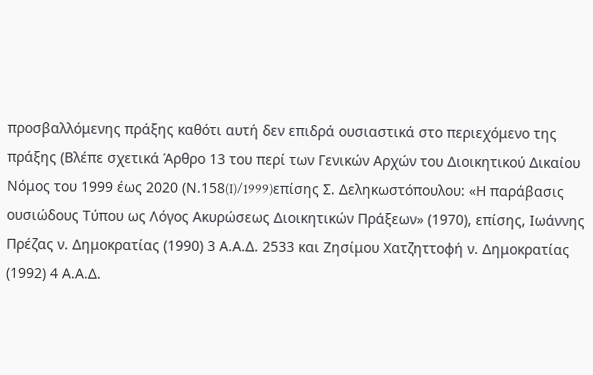προσβαλλόμενης πράξης καθότι αυτή δεν επιδρά ουσιαστικά στο περιεχόμενο της πράξης (Βλέπε σχετικά Άρθρο 13 του περί των Γενικών Αρχών του Διοικητικού Δικαίου Νόμος του 1999 έως 2020 (Ν.158(I)/1999)επίσης Σ. Δεληκωστόπουλου: «Η παράβασις ουσιώδους Τύπου ως Λόγος Ακυρώσεως Διοικητικών Πράξεων» (1970), επίσης, Ιωάννης Πρέζας ν. Δημοκρατίας (1990) 3 Α.Α.Δ. 2533 και Ζησίμου Χατζηττοφή ν. Δημοκρατίας (1992) 4 Α.Α.Δ.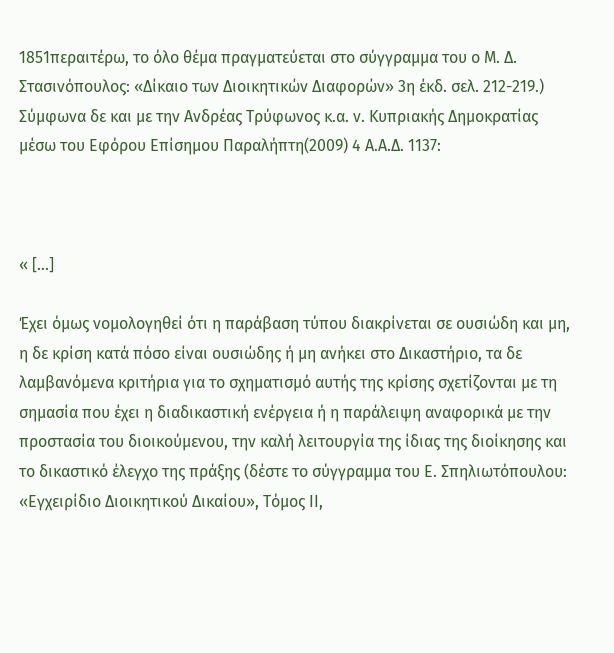1851περαιτέρω, το όλο θέμα πραγματεύεται στο σύγγραμμα του ο Μ. Δ. Στασινόπουλος: «Δίκαιο των Διοικητικών Διαφορών» 3η έκδ. σελ. 212-219.) Σύμφωνα δε και με την Ανδρέας Τρύφωνος κ.α. ν. Κυπριακής Δημοκρατίας μέσω του Εφόρου Επίσημου Παραλήπτη(2009) 4 Α.Α.Δ. 1137:



« [...]

Έχει όμως νομολογηθεί ότι η παράβαση τύπου διακρίνεται σε ουσιώδη και μη, η δε κρίση κατά πόσο είναι ουσιώδης ή μη ανήκει στο Δικαστήριο, τα δε λαμβανόμενα κριτήρια για το σχηματισμό αυτής της κρίσης σχετίζονται με τη σημασία που έχει η διαδικαστική ενέργεια ή η παράλειψη αναφορικά με την προστασία του διοικούμενου, την καλή λειτουργία της ίδιας της διοίκησης και το δικαστικό έλεγχο της πράξης (δέστε το σύγγραμμα του Ε. Σπηλιωτόπουλου: «Εγχειρίδιο Διοικητικού Δικαίου», Τόμος ΙΙ,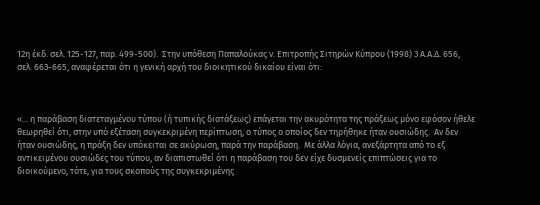12η έκδ. σελ. 125-127, παρ. 499-500).  Στην υπόθεση Παπαλούκας ν. Επιτροπής Σιτηρών Κύπρου (1998) 3 Α.Α.Δ. 656, σελ. 663-665, αναφέρεται ότι η γενική αρχή του διοικητικού δικαίου είναι ότι:



«... η παράβαση διατεταγμένου τύπου (ή τυπικής διατάξεως) επάγεται την ακυρότητα της πράξεως μόνο εφόσον ήθελε θεωρηθεί ότι, στην υπό εξέταση συγκεκριμένη περίπτωση, ο τύπος ο οποίος δεν τηρήθηκε ήταν ουσιώδης.  Αν δεν ήταν ουσιώδης, η πράξη δεν υπόκειται σε ακύρωση, παρά την παράβαση.  Με άλλα λόγια, ανεξάρτητα από το εξ αντικειμένου ουσιώδες του τύπου, αν διαπιστωθεί ότι η παράβαση του δεν είχε δυσμενείς επιπτώσεις για το διοικούμενο, τότε, για τους σκοπούς της συγκεκριμένης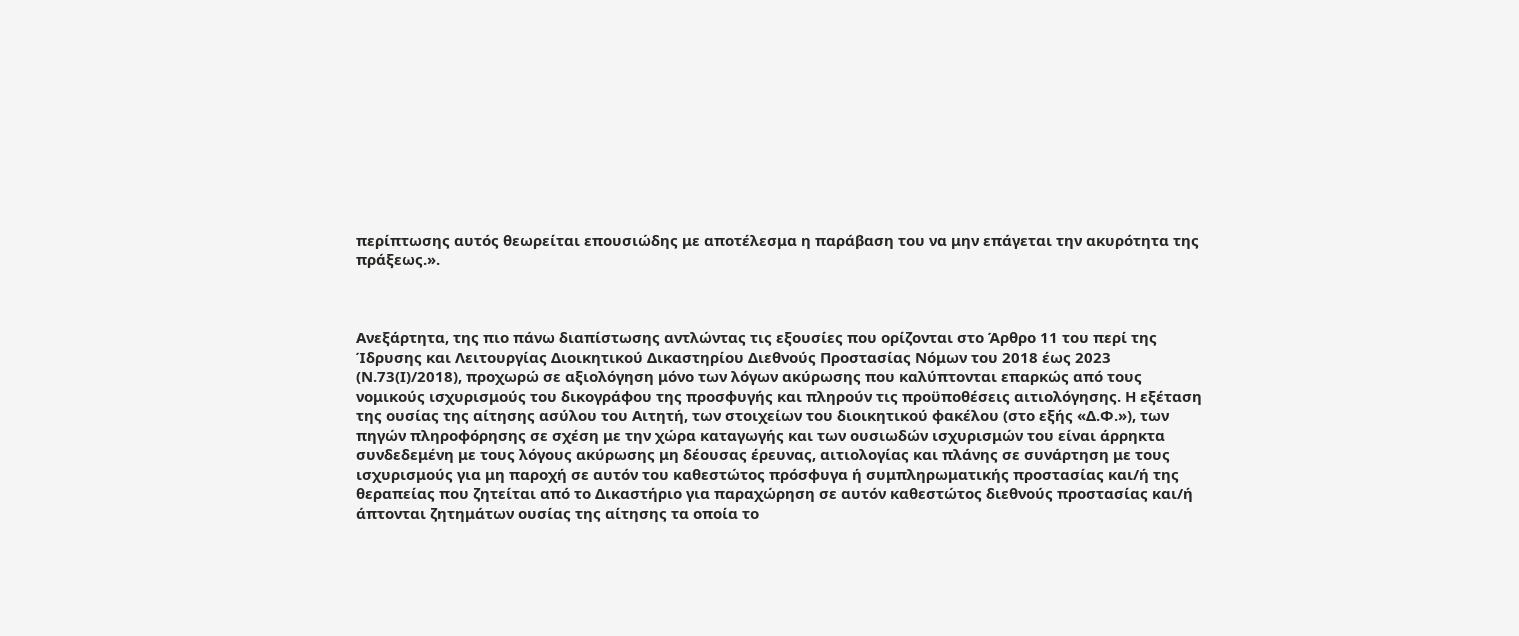περίπτωσης αυτός θεωρείται επουσιώδης με αποτέλεσμα η παράβαση του να μην επάγεται την ακυρότητα της πράξεως.».



Ανεξάρτητα, της πιο πάνω διαπίστωσης αντλώντας τις εξουσίες που ορίζονται στο Άρθρο 11 του περί της Ίδρυσης και Λειτουργίας Διοικητικού Δικαστηρίου Διεθνούς Προστασίας Νόμων του 2018 έως 2023 (Ν.73(Ι)/2018), προχωρώ σε αξιολόγηση μόνο των λόγων ακύρωσης που καλύπτονται επαρκώς από τους νομικούς ισχυρισμούς του δικογράφου της προσφυγής και πληρούν τις προϋποθέσεις αιτιολόγησης. Η εξέταση της ουσίας της αίτησης ασύλου του Αιτητή, των στοιχείων του διοικητικού φακέλου (στο εξής «Δ.Φ.»), των πηγών πληροφόρησης σε σχέση με την χώρα καταγωγής και των ουσιωδών ισχυρισμών του είναι άρρηκτα συνδεδεμένη με τους λόγους ακύρωσης μη δέουσας έρευνας, αιτιολογίας και πλάνης σε συνάρτηση με τους ισχυρισμούς για μη παροχή σε αυτόν του καθεστώτος πρόσφυγα ή συμπληρωματικής προστασίας και/ή της θεραπείας που ζητείται από το Δικαστήριο για παραχώρηση σε αυτόν καθεστώτος διεθνούς προστασίας και/ή άπτονται ζητημάτων ουσίας της αίτησης τα οποία το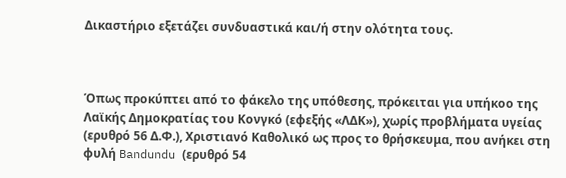Δικαστήριο εξετάζει συνδυαστικά και/ή στην ολότητα τους.



Όπως προκύπτει από το φάκελο της υπόθεσης, πρόκειται για υπήκοο της Λαϊκής Δημοκρατίας του Κονγκό (εφεξής «ΛΔΚ»), χωρίς προβλήματα υγείας (ερυθρό 56 Δ.Φ.), Χριστιανό Καθολικό ως προς το θρήσκευμα, που ανήκει στη φυλή Bandundu (ερυθρό 54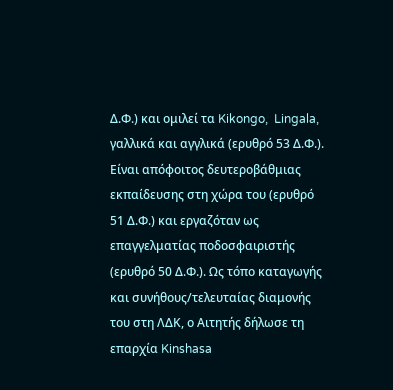Δ.Φ.) και ομιλεί τα Kikongo,  Lingala, γαλλικά και αγγλικά (ερυθρό 53 Δ.Φ.). Είναι απόφοιτος δευτεροβάθμιας εκπαίδευσης στη χώρα του (ερυθρό 51 Δ.Φ.) και εργαζόταν ως επαγγελματίας ποδοσφαιριστής (ερυθρό 50 Δ.Φ.). Ως τόπο καταγωγής και συνήθους/τελευταίας διαμονής του στη ΛΔΚ, ο Αιτητής δήλωσε τη επαρχία Kinshasa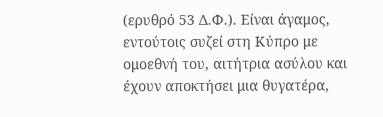(ερυθρό 53 Δ.Φ.). Είναι άγαμος, εντούτοις συζεί στη Κύπρο με ομοεθνή του, αιτήτρια ασύλου και έχουν αποκτήσει μια θυγατέρα,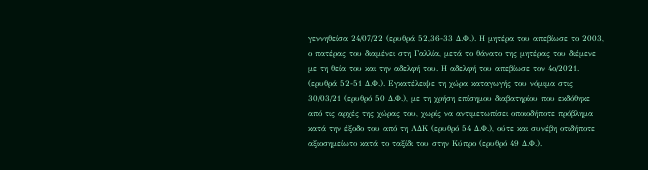γεννηθείσα 24/07/22 (ερυθρά 52,36-33 Δ.Φ.). Η μητέρα του απεβίωσε το 2003, ο πατέρας του διαμένει στη Γαλλία, μετά το θάνατο της μητέρας του διέμενε με τη θεία του και την αδελφή του. Η αδελφή του απεβίωσε τον 4ο/2021. (ερυθρά 52-51 Δ.Φ.). Εγκατέλειψε τη χώρα καταγωγής του νόμιμα στις 30/03/21 (ερυθρό 50 Δ.Φ.), με τη χρήση επίσημου διαβατηρίου που εκδόθηκε από τις αρχές της χώρας του, χωρίς να αντιμετωπίσει οποιοδήποτε πρόβλημα κατά την έξοδο του από τη ΛΔΚ (ερυθρό 54 Δ.Φ.), ούτε και συνέβη οτιδήποτε αξιοσημείωτο κατά το ταξίδι του στην Κύπρο (ερυθρό 49 Δ.Φ.).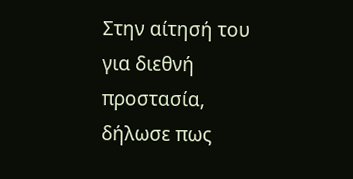Στην αίτησή του για διεθνή προστασία, δήλωσε πως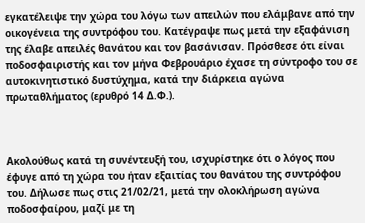εγκατέλειψε την χώρα του λόγω των απειλών που ελάμβανε από την οικογένεια της συντρόφου του. Κατέγραψε πως μετά την εξαφάνιση της έλαβε απειλές θανάτου και τον βασάνισαν. Πρόσθεσε ότι είναι ποδοσφαιριστής και τον μήνα Φεβρουάριο έχασε τη σύντροφο του σε αυτοκινητιστικό δυστύχημα, κατά την διάρκεια αγώνα πρωταθλήματος (ερυθρό 14 Δ.Φ.).



Ακολούθως κατά τη συνέντευξή του, ισχυρίστηκε ότι ο λόγος που έφυγε από τη χώρα του ήταν εξαιτίας του θανάτου της συντρόφου του. Δήλωσε πως στις 21/02/21, μετά την ολοκλήρωση αγώνα ποδοσφαίρου, μαζί με τη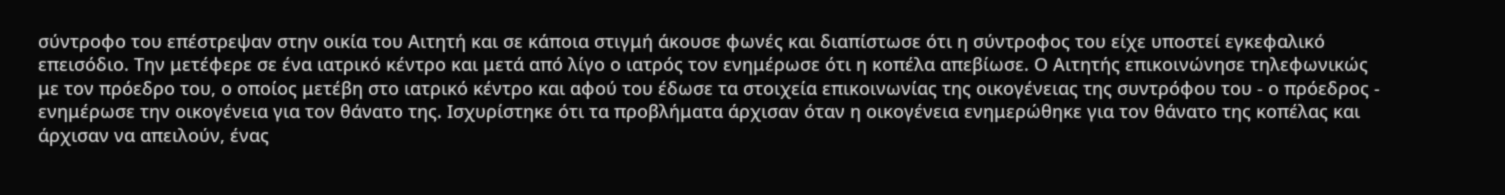σύντροφο του επέστρεψαν στην οικία του Αιτητή και σε κάποια στιγμή άκουσε φωνές και διαπίστωσε ότι η σύντροφος του είχε υποστεί εγκεφαλικό επεισόδιο. Την μετέφερε σε ένα ιατρικό κέντρο και μετά από λίγο ο ιατρός τον ενημέρωσε ότι η κοπέλα απεβίωσε. Ο Αιτητής επικοινώνησε τηλεφωνικώς με τον πρόεδρο του, ο οποίος μετέβη στο ιατρικό κέντρο και αφού του έδωσε τα στοιχεία επικοινωνίας της οικογένειας της συντρόφου του - ο πρόεδρος - ενημέρωσε την οικογένεια για τον θάνατο της. Ισχυρίστηκε ότι τα προβλήματα άρχισαν όταν η οικογένεια ενημερώθηκε για τον θάνατο της κοπέλας και άρχισαν να απειλούν, ένας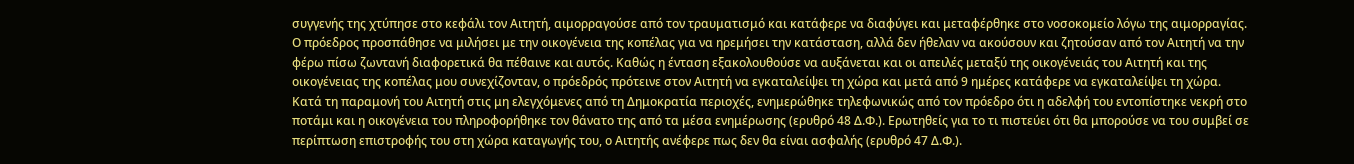συγγενής της χτύπησε στο κεφάλι τον Αιτητή, αιμορραγούσε από τον τραυματισμό και κατάφερε να διαφύγει και μεταφέρθηκε στο νοσοκομείο λόγω της αιμορραγίας. Ο πρόεδρος προσπάθησε να μιλήσει με την οικογένεια της κοπέλας για να ηρεμήσει την κατάσταση, αλλά δεν ήθελαν να ακούσουν και ζητούσαν από τον Αιτητή να την φέρω πίσω ζωντανή διαφορετικά θα πέθαινε και αυτός. Καθώς η ένταση εξακολουθούσε να αυξάνεται και οι απειλές μεταξύ της οικογένειάς του Αιτητή και της οικογένειας της κοπέλας μου συνεχίζονταν, ο πρόεδρός πρότεινε στον Αιτητή να εγκαταλείψει τη χώρα και μετά από 9 ημέρες κατάφερε να εγκαταλείψει τη χώρα. Κατά τη παραμονή του Αιτητή στις μη ελεγχόμενες από τη Δημοκρατία περιοχές, ενημερώθηκε τηλεφωνικώς από τον πρόεδρο ότι η αδελφή του εντοπίστηκε νεκρή στο ποτάμι και η οικογένεια του πληροφορήθηκε τον θάνατο της από τα μέσα ενημέρωσης (ερυθρό 48 Δ.Φ.). Ερωτηθείς για το τι πιστεύει ότι θα μπορούσε να του συμβεί σε περίπτωση επιστροφής του στη χώρα καταγωγής του, ο Αιτητής ανέφερε πως δεν θα είναι ασφαλής (ερυθρό 47 Δ.Φ.).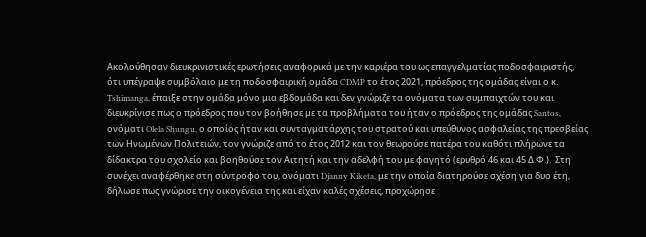Ακολούθησαν διευκρινιστικές ερωτήσεις αναφορικά με την καριέρα του ως επαγγελματίας ποδοσφαιριστής, ότι υπέγραψε συμβόλαιο με τη ποδοσφαιρική ομάδα CDMP το έτος 2021, πρόεδρος της ομάδας είναι ο κ. Tshimanga, έπαιξε στην ομάδα μόνο μια εβδομάδα και δεν γνώριζε τα ονόματα των συμπαιχτών του και διευκρίνισε πως ο πρόεδρος που τον βοήθησε με τα προβλήματα του ήταν ο πρόεδρος της ομάδας Santos, ονόματι Olela Shungu, ο οποίος ήταν και συνταγματάρχης του στρατού και υπεύθυνος ασφαλείας της πρεσβείας των Ηνωμένων Πολιτειών, τον γνώριζε από το έτος 2012 και τον θεωρούσε πατέρα του καθότι πλήρωνε τα δίδακτρα του σχολείο και βοηθούσε τον Αιτητή και την αδελφή του με φαγητό (ερυθρό 46 και 45 Δ.Φ.).  Στη συνέχει αναφέρθηκε στη σύντροφο του, ονόματι Djanny Kiketa, με την οποία διατηρούσε σχέση για δυο έτη, δήλωσε πως γνώρισε την οικογένεια της και είχαν καλές σχέσεις, προχώρησε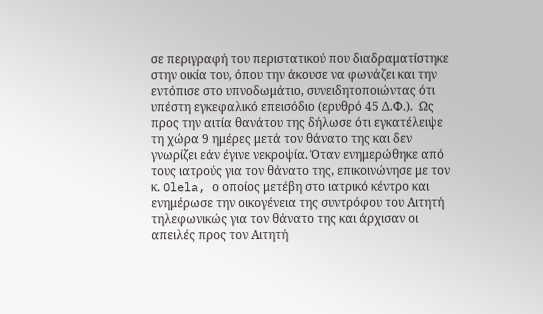σε περιγραφή του περιστατικού που διαδραματίστηκε στην οικία του, όπου την άκουσε να φωνάζει και την εντόπισε στο υπνοδωμάτιο, συνειδητοποιώντας ότι υπέστη εγκεφαλικό επεισόδιο (ερυθρό 45 Δ.Φ.).  Ως προς την αιτία θανάτου της δήλωσε ότι εγκατέλειψε τη χώρα 9 ημέρες μετά τον θάνατο της και δεν γνωρίζει εάν έγινε νεκροψία. Όταν ενημερώθηκε από τους ιατρούς για τον θάνατο της, επικοινώνησε με τον κ. Olela, ο οποίος μετέβη στο ιατρικό κέντρο και ενημέρωσε την οικογένεια της συντρόφου του Αιτητή τηλεφωνικώς για τον θάνατο της και άρχισαν οι απειλές προς τον Αιτητή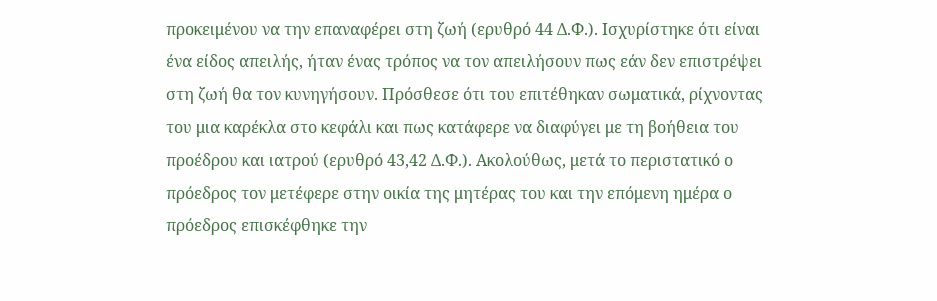προκειμένου να την επαναφέρει στη ζωή (ερυθρό 44 Δ.Φ.). Ισχυρίστηκε ότι είναι ένα είδος απειλής, ήταν ένας τρόπος να τον απειλήσουν πως εάν δεν επιστρέψει στη ζωή θα τον κυνηγήσουν. Πρόσθεσε ότι του επιτέθηκαν σωματικά, ρίχνοντας του μια καρέκλα στο κεφάλι και πως κατάφερε να διαφύγει με τη βοήθεια του προέδρου και ιατρού (ερυθρό 43,42 Δ.Φ.). Ακολούθως, μετά το περιστατικό ο πρόεδρος τον μετέφερε στην οικία της μητέρας του και την επόμενη ημέρα ο πρόεδρος επισκέφθηκε την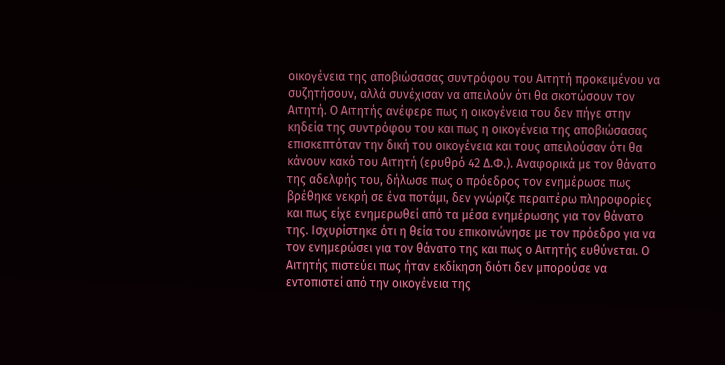οικογένεια της αποβιώσασας συντρόφου του Αιτητή προκειμένου να συζητήσουν, αλλά συνέχισαν να απειλούν ότι θα σκοτώσουν τον Αιτητή. Ο Αιτητής ανέφερε πως η οικογένεια του δεν πήγε στην κηδεία της συντρόφου του και πως η οικογένεια της αποβιώσασας επισκεπτόταν την δική του οικογένεια και τους απειλούσαν ότι θα κάνουν κακό του Αιτητή (ερυθρό 42 Δ.Φ.). Αναφορικά με τον θάνατο της αδελφής του, δήλωσε πως ο πρόεδρος τον ενημέρωσε πως βρέθηκε νεκρή σε ένα ποτάμι, δεν γνώριζε περαιτέρω πληροφορίες και πως είχε ενημερωθεί από τα μέσα ενημέρωσης για τον θάνατο της. Ισχυρίστηκε ότι η θεία του επικοινώνησε με τον πρόεδρο για να τον ενημερώσει για τον θάνατο της και πως ο Αιτητής ευθύνεται. Ο Αιτητής πιστεύει πως ήταν εκδίκηση διότι δεν μπορούσε να εντοπιστεί από την οικογένεια της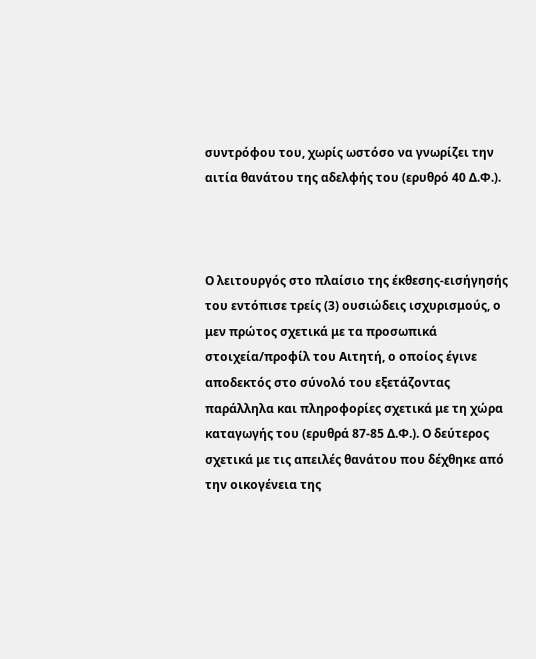συντρόφου του, χωρίς ωστόσο να γνωρίζει την αιτία θανάτου της αδελφής του (ερυθρό 40 Δ.Φ.).



Ο λειτουργός στο πλαίσιο της έκθεσης-εισήγησής του εντόπισε τρείς (3) ουσιώδεις ισχυρισμούς, ο μεν πρώτος σχετικά με τα προσωπικά στοιχεία/προφίλ του Αιτητή, ο οποίος έγινε αποδεκτός στο σύνολό του εξετάζοντας παράλληλα και πληροφορίες σχετικά με τη χώρα καταγωγής του (ερυθρά 87-85 Δ.Φ.). Ο δεύτερος σχετικά με τις απειλές θανάτου που δέχθηκε από την οικογένεια της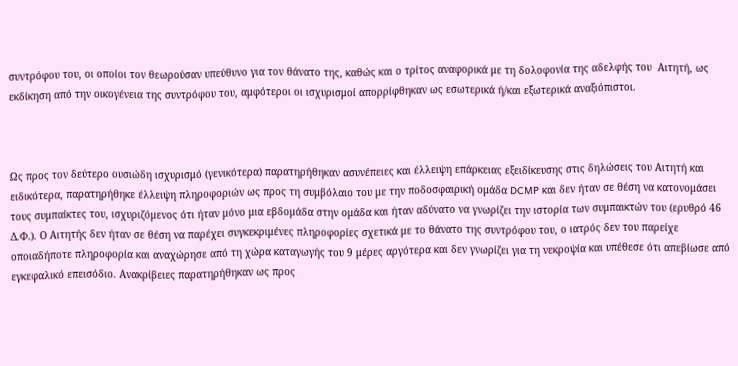συντρόφου του, οι οποίοι τον θεωρούσαν υπεύθυνο για τον θάνατο της, καθώς και ο τρίτος αναφορικά με τη δολοφονία της αδελφής του  Αιτητή, ως εκδίκηση από την οικογένεια της συντρόφου του, αμφότεροι οι ισχυρισμοί απορρίφθηκαν ως εσωτερικά ή/και εξωτερικά αναξιόπιστοι.



Ως προς τον δεύτερο ουσιώδη ισχυρισμό (γενικότερα) παρατηρήθηκαν ασυνέπειες και έλλειψη επάρκειας εξειδίκευσης στις δηλώσεις του Αιτητή και ειδικότερα, παρατηρήθηκε έλλειψη πληροφοριών ως προς τη συμβόλαιο του με την ποδοσφαιρική ομάδα DCMP και δεν ήταν σε θέση να κατονομάσει τους συμπαίκτες του, ισχυριζόμενος ότι ήταν μόνο μια εβδομάδα στην ομάδα και ήταν αδύνατο να γνωρίζει την ιστορία των συμπαικτών του (ερυθρό 46 Δ.Φ.). Ο Αιτητής δεν ήταν σε θέση να παρέχει συγκεκριμένες πληροφορίες σχετικά με το θάνατο της συντρόφου του, ο ιατρός δεν του παρείχε οποιαδήποτε πληροφορία και αναχώρησε από τη χώρα καταγωγής του 9 μέρες αργότερα και δεν γνωρίζει για τη νεκροψία και υπέθεσε ότι απεβίωσε από εγκεφαλικό επεισόδιο. Ανακρίβειες παρατηρήθηκαν ως προς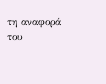τη αναφορά του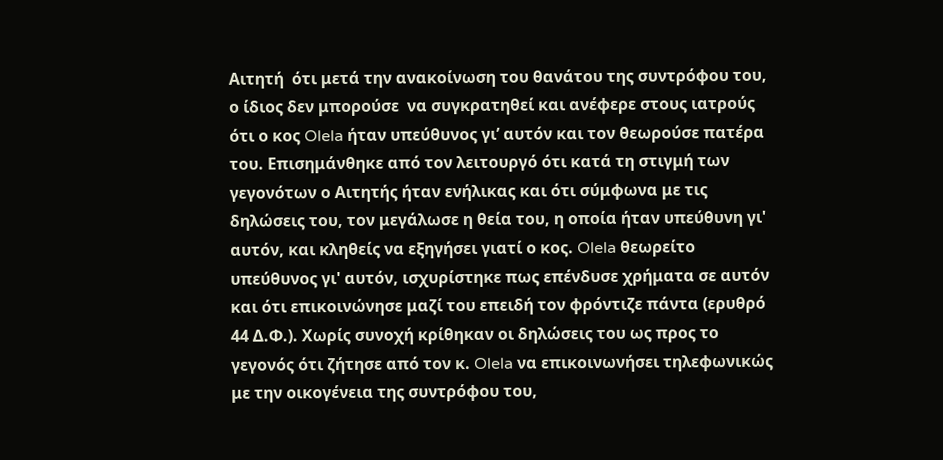Αιτητή  ότι μετά την ανακοίνωση του θανάτου της συντρόφου του, ο ίδιος δεν μπορούσε  να συγκρατηθεί και ανέφερε στους ιατρούς ότι ο κος Olela ήταν υπεύθυνος γι’ αυτόν και τον θεωρούσε πατέρα του. Επισημάνθηκε από τον λειτουργό ότι κατά τη στιγμή των γεγονότων ο Αιτητής ήταν ενήλικας και ότι σύμφωνα με τις δηλώσεις του, τον μεγάλωσε η θεία του, η οποία ήταν υπεύθυνη γι' αυτόν, και κληθείς να εξηγήσει γιατί ο κος. Olela θεωρείτο υπεύθυνος γι' αυτόν, ισχυρίστηκε πως επένδυσε χρήματα σε αυτόν και ότι επικοινώνησε μαζί του επειδή τον φρόντιζε πάντα (ερυθρό 44 Δ.Φ.). Χωρίς συνοχή κρίθηκαν οι δηλώσεις του ως προς το γεγονός ότι ζήτησε από τον κ. Olela να επικοινωνήσει τηλεφωνικώς με την οικογένεια της συντρόφου του,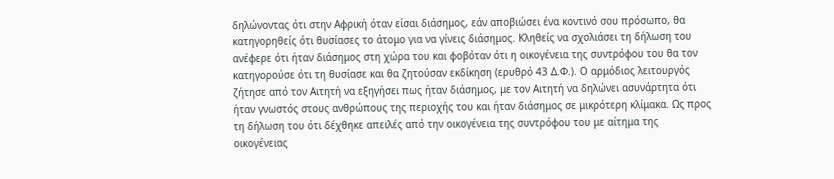δηλώνοντας ότι στην Αφρική όταν είσαι διάσημος, εάν αποβιώσει ένα κοντινό σου πρόσωπο, θα κατηγορηθείς ότι θυσίασες το άτομο για να γίνεις διάσημος. Κληθείς να σχολιάσει τη δήλωση του ανέφερε ότι ήταν διάσημος στη χώρα του και φοβόταν ότι η οικογένεια της συντρόφου του θα τον κατηγορούσε ότι τη θυσίασε και θα ζητούσαν εκδίκηση (ερυθρό 43 Δ.Φ.). Ο αρμόδιος λειτουργός ζήτησε από τον Αιτητή να εξηγήσει πως ήταν διάσημος, με τον Αιτητή να δηλώνει ασυνάρτητα ότι ήταν γνωστός στους ανθρώπους της περιοχής του και ήταν διάσημος σε μικρότερη κλίμακα. Ως προς τη δήλωση του ότι δέχθηκε απειλές από την οικογένεια της συντρόφου του με αίτημα της οικογένειας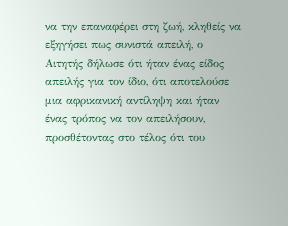να την επαναφέρει στη ζωή, κληθείς να εξηγήσει πως συνιστά απειλή, ο Αιτητής δήλωσε ότι ήταν ένας είδος απειλής για τον ίδιο, ότι αποτελούσε μια αφρικανική αντίληψη και ήταν ένας τρόπος να τον απειλήσουν, προσθέτοντας στο τέλος ότι του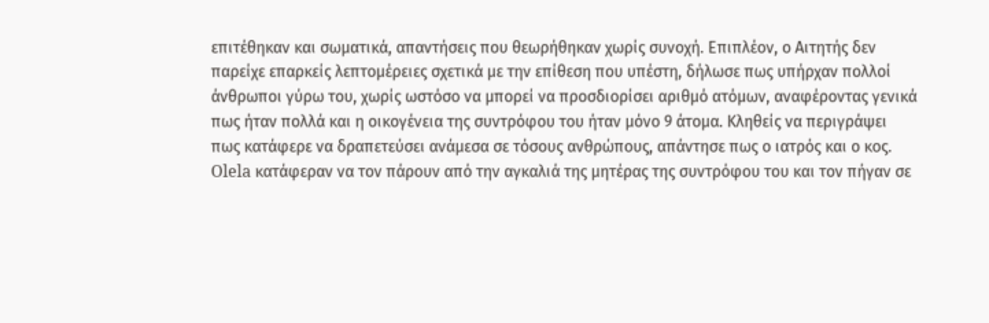επιτέθηκαν και σωματικά, απαντήσεις που θεωρήθηκαν χωρίς συνοχή. Επιπλέον, ο Αιτητής δεν παρείχε επαρκείς λεπτομέρειες σχετικά με την επίθεση που υπέστη, δήλωσε πως υπήρχαν πολλοί άνθρωποι γύρω του, χωρίς ωστόσο να μπορεί να προσδιορίσει αριθμό ατόμων, αναφέροντας γενικά πως ήταν πολλά και η οικογένεια της συντρόφου του ήταν μόνο 9 άτομα. Κληθείς να περιγράψει πως κατάφερε να δραπετεύσει ανάμεσα σε τόσους ανθρώπους, απάντησε πως ο ιατρός και ο κος. Olela κατάφεραν να τον πάρουν από την αγκαλιά της μητέρας της συντρόφου του και τον πήγαν σε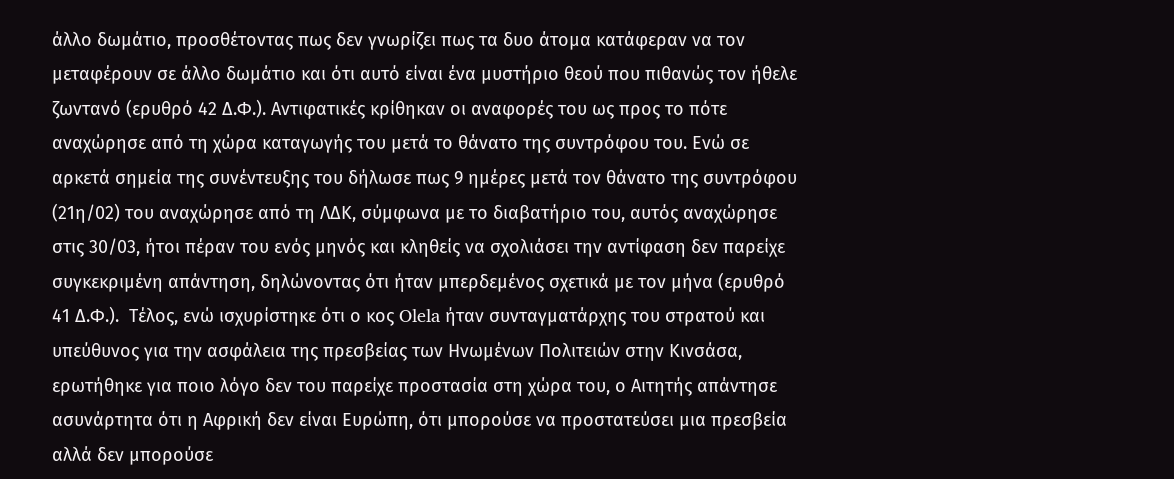άλλο δωμάτιο, προσθέτοντας πως δεν γνωρίζει πως τα δυο άτομα κατάφεραν να τον μεταφέρουν σε άλλο δωμάτιο και ότι αυτό είναι ένα μυστήριο θεού που πιθανώς τον ήθελε ζωντανό (ερυθρό 42 Δ.Φ.). Αντιφατικές κρίθηκαν οι αναφορές του ως προς το πότε αναχώρησε από τη χώρα καταγωγής του μετά το θάνατο της συντρόφου του. Ενώ σε αρκετά σημεία της συνέντευξης του δήλωσε πως 9 ημέρες μετά τον θάνατο της συντρόφου (21η/02) του αναχώρησε από τη ΛΔΚ, σύμφωνα με το διαβατήριο του, αυτός αναχώρησε στις 30/03, ήτοι πέραν του ενός μηνός και κληθείς να σχολιάσει την αντίφαση δεν παρείχε συγκεκριμένη απάντηση, δηλώνοντας ότι ήταν μπερδεμένος σχετικά με τον μήνα (ερυθρό 41 Δ.Φ.).  Τέλος, ενώ ισχυρίστηκε ότι ο κος Olela ήταν συνταγματάρχης του στρατού και υπεύθυνος για την ασφάλεια της πρεσβείας των Ηνωμένων Πολιτειών στην Κινσάσα, ερωτήθηκε για ποιο λόγο δεν του παρείχε προστασία στη χώρα του, ο Αιτητής απάντησε ασυνάρτητα ότι η Αφρική δεν είναι Ευρώπη, ότι μπορούσε να προστατεύσει μια πρεσβεία αλλά δεν μπορούσε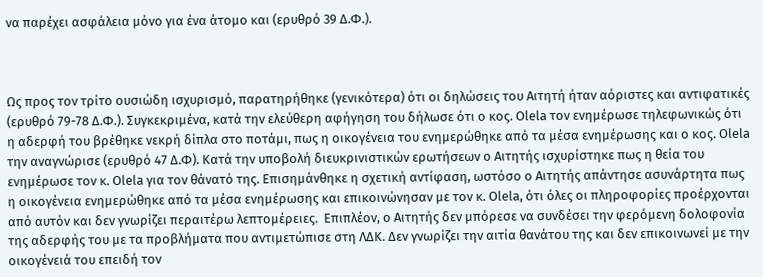να παρέχει ασφάλεια μόνο για ένα άτομο και (ερυθρό 39 Δ.Φ.).



Ως προς τον τρίτο ουσιώδη ισχυρισμό, παρατηρήθηκε (γενικότερα) ότι οι δηλώσεις του Αιτητή ήταν αόριστες και αντιφατικές (ερυθρό 79-78 Δ.Φ.). Συγκεκριμένα, κατά την ελεύθερη αφήγηση του δήλωσε ότι ο κος. Olela τον ενημέρωσε τηλεφωνικώς ότι η αδερφή του βρέθηκε νεκρή δίπλα στο ποτάμι, πως η οικογένεια του ενημερώθηκε από τα μέσα ενημέρωσης και ο κος. Olela την αναγνώρισε (ερυθρό 47 Δ.Φ). Κατά την υποβολή διευκρινιστικών ερωτήσεων ο Αιτητής ισχυρίστηκε πως η θεία του ενημέρωσε τον κ. Olela για τον θάνατό της. Επισημάνθηκε η σχετική αντίφαση, ωστόσο ο Αιτητής απάντησε ασυνάρτητα πως η οικογένεια ενημερώθηκε από τα μέσα ενημέρωσης και επικοινώνησαν με τον κ. Olela, ότι όλες οι πληροφορίες προέρχονται από αυτόν και δεν γνωρίζει περαιτέρω λεπτομέρειες.  Επιπλέον, ο Αιτητής δεν μπόρεσε να συνδέσει την φερόμενη δολοφονία της αδερφής του με τα προβλήματα που αντιμετώπισε στη ΛΔΚ. Δεν γνωρίζει την αιτία θανάτου της και δεν επικοινωνεί με την οικογένειά του επειδή τον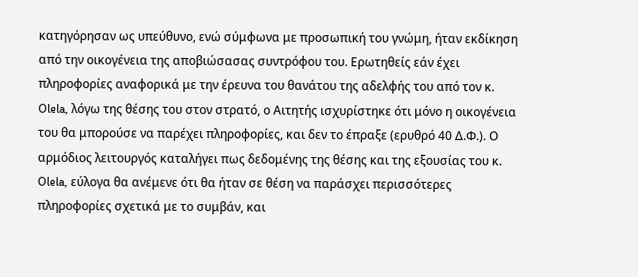κατηγόρησαν ως υπεύθυνο, ενώ σύμφωνα με προσωπική του γνώμη, ήταν εκδίκηση από την οικογένεια της αποβιώσασας συντρόφου του. Ερωτηθείς εάν έχει πληροφορίες αναφορικά με την έρευνα του θανάτου της αδελφής του από τον κ. Olela, λόγω της θέσης του στον στρατό, ο Αιτητής ισχυρίστηκε ότι μόνο η οικογένεια του θα μπορούσε να παρέχει πληροφορίες, και δεν το έπραξε (ερυθρό 40 Δ.Φ.). Ο αρμόδιος λειτουργός καταλήγει πως δεδομένης της θέσης και της εξουσίας του κ. Olela, εύλογα θα ανέμενε ότι θα ήταν σε θέση να παράσχει περισσότερες πληροφορίες σχετικά με το συμβάν, και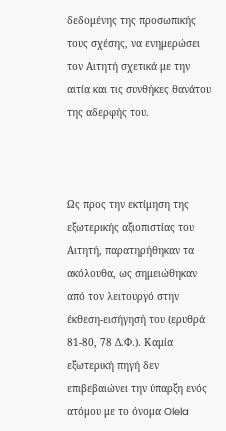δεδομένης της προσωπικής τους σχέσης, να ενημερώσει τον Αιτητή σχετικά με την αιτία και τις συνθήκες θανάτου της αδερφής του.



Ως προς την εκτίμηση της εξωτερικής αξιοπιστίας του Αιτητή, παρατηρήθηκαν τα ακόλουθα, ως σημειώθηκαν από τον λειτουργό στην έκθεση-εισήγησή του (ερυθρά 81-80, 78 Δ.Φ.). Καμία εξωτερική πηγή δεν επιβεβαιώνει την ύπαρξη ενός ατόμου με το όνομα Olela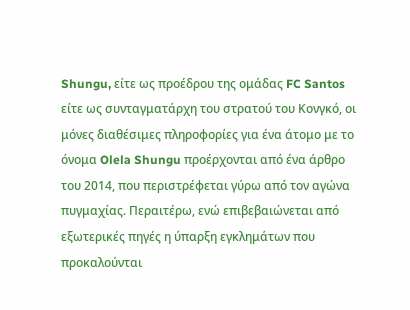Shungu, είτε ως προέδρου της ομάδας FC Santos είτε ως συνταγματάρχη του στρατού του Κονγκό, οι μόνες διαθέσιμες πληροφορίες για ένα άτομο με το όνομα Olela Shungu προέρχονται από ένα άρθρο του 2014, που περιστρέφεται γύρω από τον αγώνα πυγμαχίας. Περαιτέρω, ενώ επιβεβαιώνεται από εξωτερικές πηγές η ύπαρξη εγκλημάτων που προκαλούνται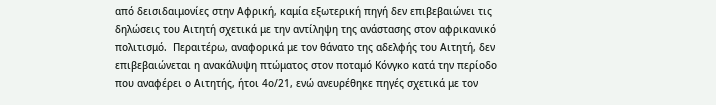από δεισιδαιμονίες στην Αφρική, καμία εξωτερική πηγή δεν επιβεβαιώνει τις δηλώσεις του Αιτητή σχετικά με την αντίληψη της ανάστασης στον αφρικανικό πολιτισμό.  Περαιτέρω, αναφορικά με τον θάνατο της αδελφής του Αιτητή, δεν επιβεβαιώνεται η ανακάλυψη πτώματος στον ποταμό Κόνγκο κατά την περίοδο που αναφέρει ο Αιτητής, ήτοι 4ο/21, ενώ ανευρέθηκε πηγές σχετικά με τον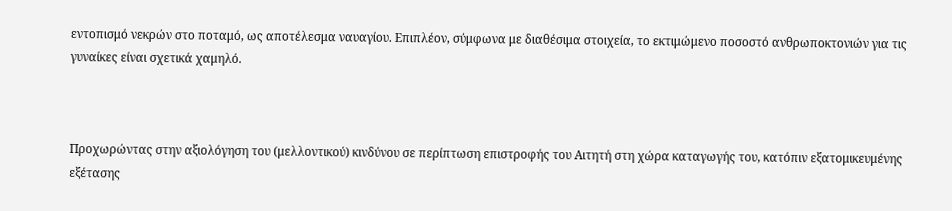εντοπισμό νεκρών στο ποταμό, ως αποτέλεσμα ναυαγίου. Επιπλέον, σύμφωνα με διαθέσιμα στοιχεία, το εκτιμώμενο ποσοστό ανθρωποκτονιών για τις γυναίκες είναι σχετικά χαμηλό.



Προχωρώντας στην αξιολόγηση του (μελλοντικού) κινδύνου σε περίπτωση επιστροφής του Αιτητή στη χώρα καταγωγής του, κατόπιν εξατομικευμένης εξέτασης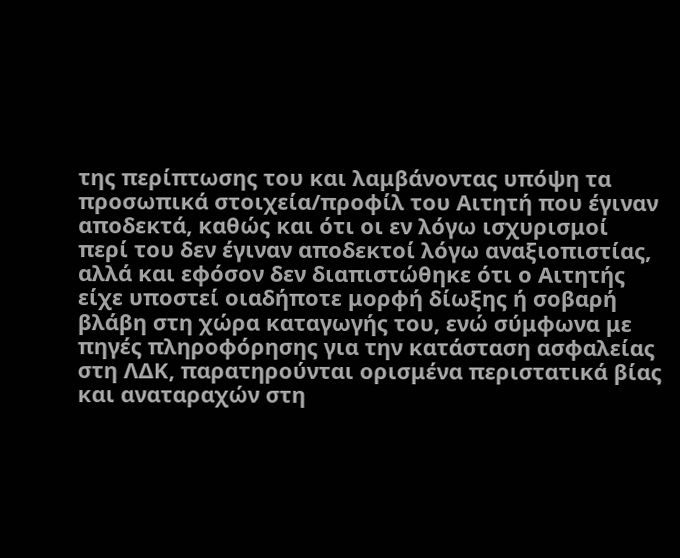της περίπτωσης του και λαμβάνοντας υπόψη τα προσωπικά στοιχεία/προφίλ του Αιτητή που έγιναν αποδεκτά, καθώς και ότι οι εν λόγω ισχυρισμοί περί του δεν έγιναν αποδεκτοί λόγω αναξιοπιστίας, αλλά και εφόσον δεν διαπιστώθηκε ότι ο Αιτητής είχε υποστεί οιαδήποτε μορφή δίωξης ή σοβαρή βλάβη στη χώρα καταγωγής του, ενώ σύμφωνα με πηγές πληροφόρησης για την κατάσταση ασφαλείας στη ΛΔΚ, παρατηρούνται ορισμένα περιστατικά βίας και αναταραχών στη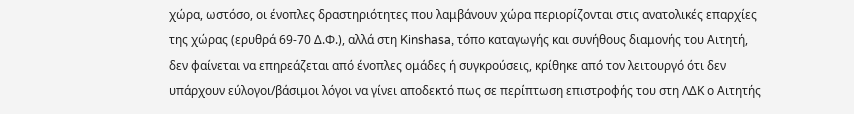χώρα, ωστόσο, οι ένοπλες δραστηριότητες που λαμβάνουν χώρα περιορίζονται στις ανατολικές επαρχίες της χώρας (ερυθρά 69-70 Δ.Φ.), αλλά στη Kinshasa, τόπο καταγωγής και συνήθους διαμονής του Αιτητή, δεν φαίνεται να επηρεάζεται από ένοπλες ομάδες ή συγκρούσεις, κρίθηκε από τον λειτουργό ότι δεν υπάρχουν εύλογοι/βάσιμοι λόγοι να γίνει αποδεκτό πως σε περίπτωση επιστροφής του στη ΛΔΚ ο Αιτητής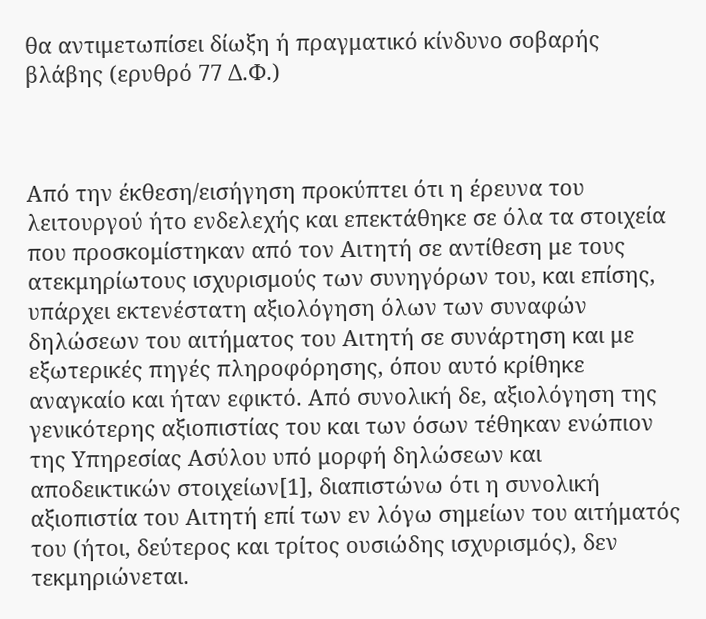θα αντιμετωπίσει δίωξη ή πραγματικό κίνδυνο σοβαρής βλάβης (ερυθρό 77 Δ.Φ.)



Από την έκθεση/εισήγηση προκύπτει ότι η έρευνα του λειτουργού ήτο ενδελεχής και επεκτάθηκε σε όλα τα στοιχεία που προσκομίστηκαν από τον Αιτητή σε αντίθεση με τους ατεκμηρίωτους ισχυρισμούς των συνηγόρων του, και επίσης, υπάρχει εκτενέστατη αξιολόγηση όλων των συναφών δηλώσεων του αιτήματος του Αιτητή σε συνάρτηση και με εξωτερικές πηγές πληροφόρησης, όπου αυτό κρίθηκε αναγκαίο και ήταν εφικτό. Από συνολική δε, αξιολόγηση της γενικότερης αξιοπιστίας του και των όσων τέθηκαν ενώπιον της Υπηρεσίας Ασύλου υπό μορφή δηλώσεων και αποδεικτικών στοιχείων[1], διαπιστώνω ότι η συνολική αξιοπιστία του Αιτητή επί των εν λόγω σημείων του αιτήματός του (ήτοι, δεύτερος και τρίτος ουσιώδης ισχυρισμός), δεν τεκμηριώνεται.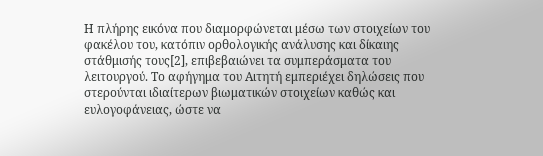Η πλήρης εικόνα που διαμορφώνεται μέσω των στοιχείων του φακέλου του, κατόπιν ορθολογικής ανάλυσης και δίκαιης στάθμισής τους[2], επιβεβαιώνει τα συμπεράσματα του λειτουργού. Το αφήγημα του Αιτητή εμπεριέχει δηλώσεις που στερούνται ιδιαίτερων βιωματικών στοιχείων καθώς και ευλογοφάνειας, ώστε να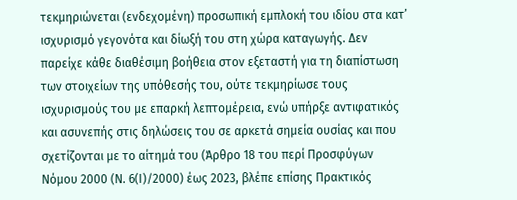τεκμηριώνεται (ενδεχομένη) προσωπική εμπλοκή του ιδίου στα κατ’ ισχυρισμό γεγονότα και δίωξή του στη χώρα καταγωγής. Δεν παρείχε κάθε διαθέσιμη βοήθεια στον εξεταστή για τη διαπίστωση των στοιχείων της υπόθεσής του, ούτε τεκμηρίωσε τους ισχυρισμούς του με επαρκή λεπτομέρεια, ενώ υπήρξε αντιφατικός και ασυνεπής στις δηλώσεις του σε αρκετά σημεία ουσίας και που σχετίζονται με το αίτημά του (Άρθρο 18 του περί Προσφύγων Νόμου 2000 (Ν. 6(Ι)/2000) έως 2023, βλέπε επίσης Πρακτικός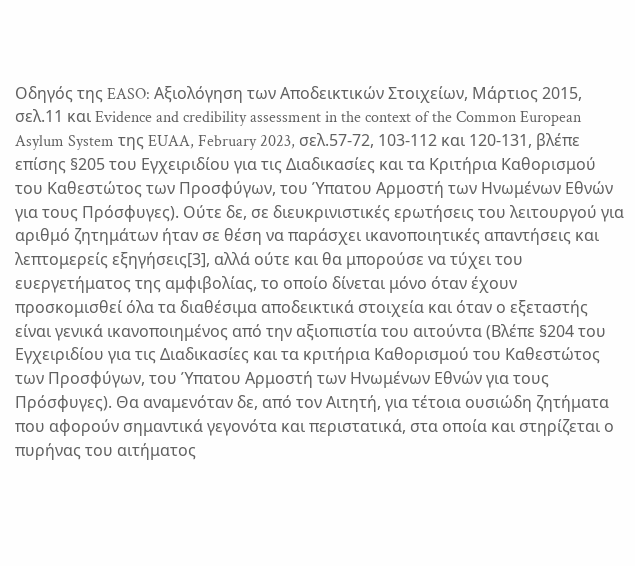Οδηγός της EASO: Αξιολόγηση των Αποδεικτικών Στοιχείων, Μάρτιος 2015, σελ.11 και Evidence and credibility assessment in the context of the Common European Asylum System της EUAA, February 2023, σελ.57-72, 103-112 και 120-131, βλέπε επίσης §205 του Εγχειριδίου για τις Διαδικασίες και τα Κριτήρια Καθορισμού του Καθεστώτος των Προσφύγων, του Ύπατου Αρμοστή των Ηνωμένων Εθνών για τους Πρόσφυγες). Ούτε δε, σε διευκρινιστικές ερωτήσεις του λειτουργού για αριθμό ζητημάτων ήταν σε θέση να παράσχει ικανοποιητικές απαντήσεις και λεπτομερείς εξηγήσεις[3], αλλά ούτε και θα μπορούσε να τύχει του ευεργετήματος της αμφιβολίας, το οποίο δίνεται μόνο όταν έχουν προσκομισθεί όλα τα διαθέσιμα αποδεικτικά στοιχεία και όταν ο εξεταστής είναι γενικά ικανοποιημένος από την αξιοπιστία του αιτούντα (Βλέπε §204 του Εγχειριδίου για τις Διαδικασίες και τα κριτήρια Καθορισμού του Καθεστώτος των Προσφύγων, του Ύπατου Αρμοστή των Ηνωμένων Εθνών για τους Πρόσφυγες). Θα αναμενόταν δε, από τον Αιτητή, για τέτοια ουσιώδη ζητήματα που αφορούν σημαντικά γεγονότα και περιστατικά, στα οποία και στηρίζεται ο πυρήνας του αιτήματος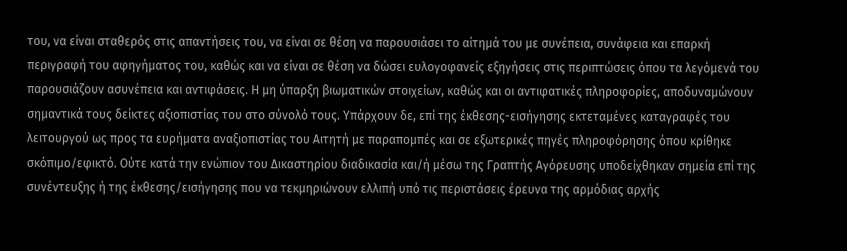του, να είναι σταθερός στις απαντήσεις του, να είναι σε θέση να παρουσιάσει το αίτημά του με συνέπεια, συνάφεια και επαρκή περιγραφή του αφηγήματος του, καθώς και να είναι σε θέση να δώσει ευλογοφανείς εξηγήσεις στις περιπτώσεις όπου τα λεγόμενά του παρουσιάζουν ασυνέπεια και αντιφάσεις. Η μη ύπαρξη βιωματικών στοιχείων, καθώς και οι αντιφατικές πληροφορίες, αποδυναμώνουν σημαντικά τους δείκτες αξιοπιστίας του στο σύνολό τους. Υπάρχουν δε, επί της έκθεσης-εισήγησης εκτεταμένες καταγραφές του λειτουργού ως προς τα ευρήματα αναξιοπιστίας του Αιτητή με παραπομπές και σε εξωτερικές πηγές πληροφόρησης όπου κρίθηκε σκόπιμο/εφικτό. Ούτε κατά την ενώπιον του Δικαστηρίου διαδικασία και/ή μέσω της Γραπτής Αγόρευσης υποδείχθηκαν σημεία επί της συνέντευξης ή της έκθεσης/εισήγησης που να τεκμηριώνουν ελλιπή υπό τις περιστάσεις έρευνα της αρμόδιας αρχής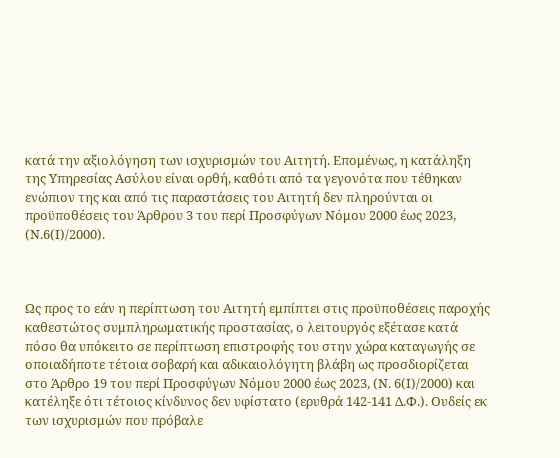κατά την αξιολόγηση των ισχυρισμών του Αιτητή. Επομένως, η κατάληξη της Υπηρεσίας Ασύλου είναι ορθή, καθότι από τα γεγονότα που τέθηκαν ενώπιον της και από τις παραστάσεις του Αιτητή δεν πληρούνται οι προϋποθέσεις του Άρθρου 3 του περί Προσφύγων Νόμου 2000 έως 2023, (Ν.6(Ι)/2000).



Ως προς το εάν η περίπτωση του Αιτητή εμπίπτει στις προϋποθέσεις παροχής καθεστώτος συμπληρωματικής προστασίας, ο λειτουργός εξέτασε κατά πόσο θα υπόκειτο σε περίπτωση επιστροφής του στην χώρα καταγωγής σε οποιαδήποτε τέτοια σοβαρή και αδικαιολόγητη βλάβη ως προσδιορίζεται στο Άρθρο 19 του περί Προσφύγων Νόμου 2000 έως 2023, (Ν. 6(Ι)/2000) και κατέληξε ότι τέτοιος κίνδυνος δεν υφίστατο (ερυθρά 142-141 Δ.Φ.). Ουδείς εκ των ισχυρισμών που πρόβαλε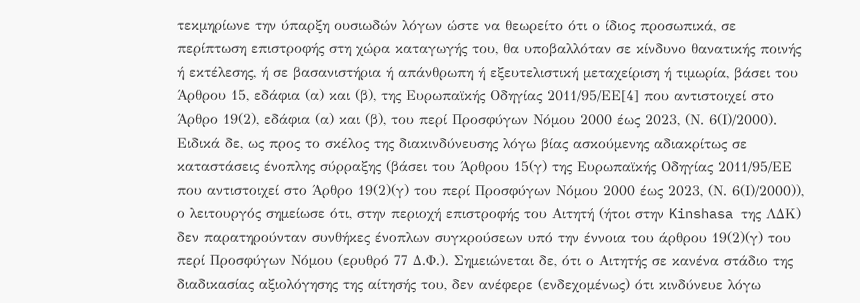τεκμηρίωνε την ύπαρξη ουσιωδών λόγων ώστε να θεωρείτο ότι ο ίδιος προσωπικά, σε περίπτωση επιστροφής στη χώρα καταγωγής του, θα υποβαλλόταν σε κίνδυνο θανατικής ποινής ή εκτέλεσης, ή σε βασανιστήρια ή απάνθρωπη ή εξευτελιστική μεταχείριση ή τιμωρία, βάσει του Άρθρου 15, εδάφια (α) και (β), της Ευρωπαϊκής Οδηγίας 2011/95/ΕΕ[4] που αντιστοιχεί στο Άρθρο 19(2), εδάφια (α) και (β), του περί Προσφύγων Νόμου 2000 έως 2023, (Ν. 6(Ι)/2000). Ειδικά δε, ως προς το σκέλος της διακινδύνευσης λόγω βίας ασκούμενης αδιακρίτως σε καταστάσεις ένοπλης σύρραξης (βάσει του Άρθρου 15(γ) της Ευρωπαϊκής Οδηγίας 2011/95/ΕΕ που αντιστοιχεί στο Άρθρο 19(2)(γ) του περί Προσφύγων Νόμου 2000 έως 2023, (Ν. 6(Ι)/2000)), ο λειτουργός σημείωσε ότι, στην περιοχή επιστροφής του Αιτητή (ήτοι στην Kinshasa της ΛΔΚ) δεν παρατηρούνταν συνθήκες ένοπλων συγκρούσεων υπό την έννοια του άρθρου 19(2)(γ) του περί Προσφύγων Νόμου (ερυθρό 77 Δ.Φ.). Σημειώνεται δε, ότι ο Αιτητής σε κανένα στάδιο της διαδικασίας αξιολόγησης της αίτησής του, δεν ανέφερε (ενδεχομένως) ότι κινδύνευε λόγω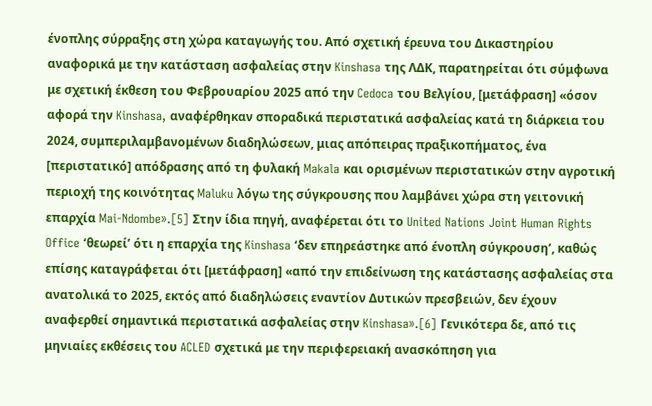ένοπλης σύρραξης στη χώρα καταγωγής του. Από σχετική έρευνα του Δικαστηρίου αναφορικά με την κατάσταση ασφαλείας στην Kinshasa της ΛΔΚ, παρατηρείται ότι σύμφωνα με σχετική έκθεση του Φεβρουαρίου 2025 από την Cedoca του Βελγίου, [μετάφραση] «όσον αφορά την Kinshasa, αναφέρθηκαν σποραδικά περιστατικά ασφαλείας κατά τη διάρκεια του 2024, συμπεριλαμβανομένων διαδηλώσεων, μιας απόπειρας πραξικοπήματος, ένα [περιστατικό] απόδρασης από τη φυλακή Makala και ορισμένων περιστατικών στην αγροτική περιοχή της κοινότητας Maluku λόγω της σύγκρουσης που λαμβάνει χώρα στη γειτονική επαρχία Mai-Ndombe».[5] Στην ίδια πηγή, αναφέρεται ότι το United Nations Joint Human Rights Office ‘θεωρεί’ ότι η επαρχία της Kinshasa ‘δεν επηρεάστηκε από ένοπλη σύγκρουση’, καθώς επίσης καταγράφεται ότι [μετάφραση] «από την επιδείνωση της κατάστασης ασφαλείας στα ανατολικά το 2025, εκτός από διαδηλώσεις εναντίον Δυτικών πρεσβειών, δεν έχουν αναφερθεί σημαντικά περιστατικά ασφαλείας στην Kinshasa».[6] Γενικότερα δε, από τις μηνιαίες εκθέσεις του ACLED σχετικά με την περιφερειακή ανασκόπηση για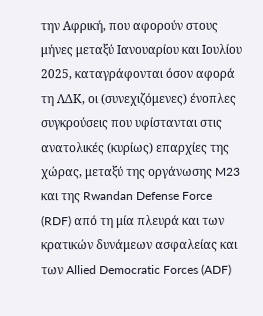την Αφρική, που αφορούν στους μήνες μεταξύ Ιανουαρίου και Ιουλίου 2025, καταγράφονται όσον αφορά τη ΛΔΚ, οι (συνεχιζόμενες) ένοπλες συγκρούσεις που υφίστανται στις ανατολικές (κυρίως) επαρχίες της χώρας, μεταξύ της οργάνωσης M23 και της Rwandan Defense Force (RDF) από τη μία πλευρά και των κρατικών δυνάμεων ασφαλείας και των Allied Democratic Forces (ADF)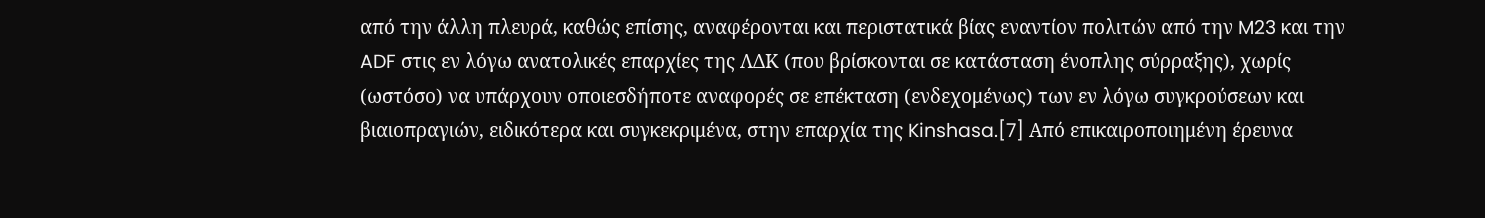από την άλλη πλευρά, καθώς επίσης, αναφέρονται και περιστατικά βίας εναντίον πολιτών από την M23 και την ADF στις εν λόγω ανατολικές επαρχίες της ΛΔΚ (που βρίσκονται σε κατάσταση ένοπλης σύρραξης), χωρίς (ωστόσο) να υπάρχουν οποιεσδήποτε αναφορές σε επέκταση (ενδεχομένως) των εν λόγω συγκρούσεων και βιαιοπραγιών, ειδικότερα και συγκεκριμένα, στην επαρχία της Kinshasa.[7] Από επικαιροποιημένη έρευνα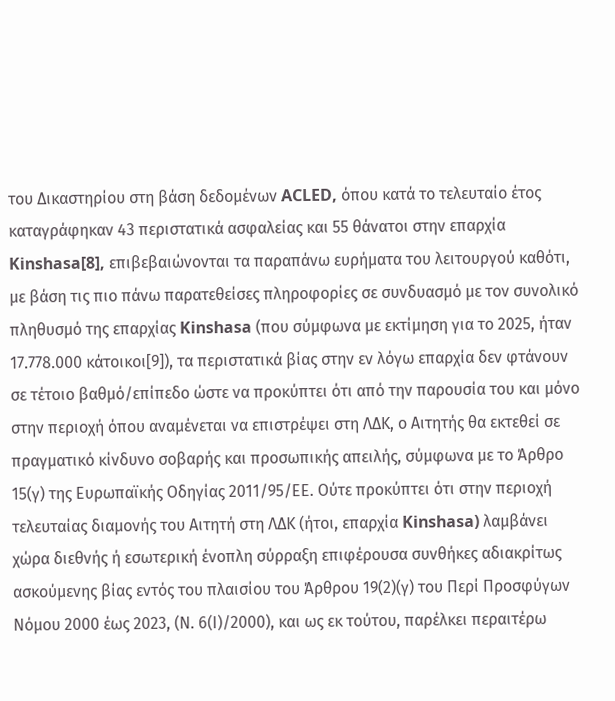του Δικαστηρίου στη βάση δεδομένων ACLED, όπου κατά το τελευταίο έτος καταγράφηκαν 43 περιστατικά ασφαλείας και 55 θάνατοι στην επαρχία Kinshasa[8], επιβεβαιώνονται τα παραπάνω ευρήματα του λειτουργού καθότι, με βάση τις πιο πάνω παρατεθείσες πληροφορίες σε συνδυασμό με τον συνολικό πληθυσμό της επαρχίας Kinshasa (που σύμφωνα με εκτίμηση για το 2025, ήταν 17.778.000 κάτοικοι[9]), τα περιστατικά βίας στην εν λόγω επαρχία δεν φτάνουν σε τέτοιο βαθμό/επίπεδο ώστε να προκύπτει ότι από την παρουσία του και μόνο στην περιοχή όπου αναμένεται να επιστρέψει στη ΛΔΚ, ο Αιτητής θα εκτεθεί σε πραγματικό κίνδυνο σοβαρής και προσωπικής απειλής, σύμφωνα με το Άρθρο 15(γ) της Ευρωπαϊκής Οδηγίας 2011/95/ΕΕ. Ούτε προκύπτει ότι στην περιοχή τελευταίας διαμονής του Αιτητή στη ΛΔΚ (ήτοι, επαρχία Kinshasa) λαμβάνει χώρα διεθνής ή εσωτερική ένοπλη σύρραξη επιφέρουσα συνθήκες αδιακρίτως ασκούμενης βίας εντός του πλαισίου του Άρθρου 19(2)(γ) του Περί Προσφύγων Νόμου 2000 έως 2023, (Ν. 6(Ι)/2000), και ως εκ τούτου, παρέλκει περαιτέρω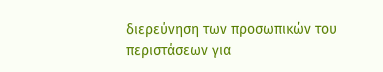διερεύνηση των προσωπικών του περιστάσεων για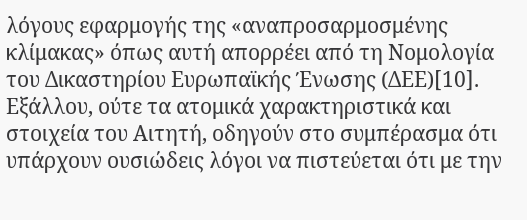λόγους εφαρμογής της «αναπροσαρμοσμένης κλίμακας» όπως αυτή απορρέει από τη Νομολογία του Δικαστηρίου Ευρωπαϊκής Ένωσης (ΔΕΕ)[10]. Εξάλλου, ούτε τα ατομικά χαρακτηριστικά και στοιχεία του Αιτητή, οδηγούν στο συμπέρασμα ότι υπάρχουν ουσιώδεις λόγοι να πιστεύεται ότι με την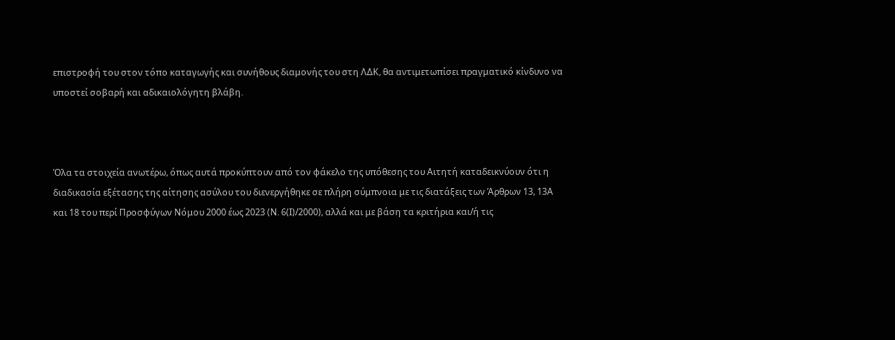επιστροφή του στον τόπο καταγωγής και συνήθους διαμονής του στη ΛΔΚ, θα αντιμετωπίσει πραγματικό κίνδυνο να υποστεί σοβαρή και αδικαιολόγητη βλάβη.



Όλα τα στοιχεία ανωτέρω, όπως αυτά προκύπτουν από τον φάκελο της υπόθεσης του Αιτητή καταδεικνύουν ότι η διαδικασία εξέτασης της αίτησης ασύλου του διενεργήθηκε σε πλήρη σύμπνοια με τις διατάξεις των Άρθρων 13, 13Α  και 18 του περί Προσφύγων Νόμου 2000 έως 2023 (Ν. 6(Ι)/2000), αλλά και με βάση τα κριτήρια και/ή τις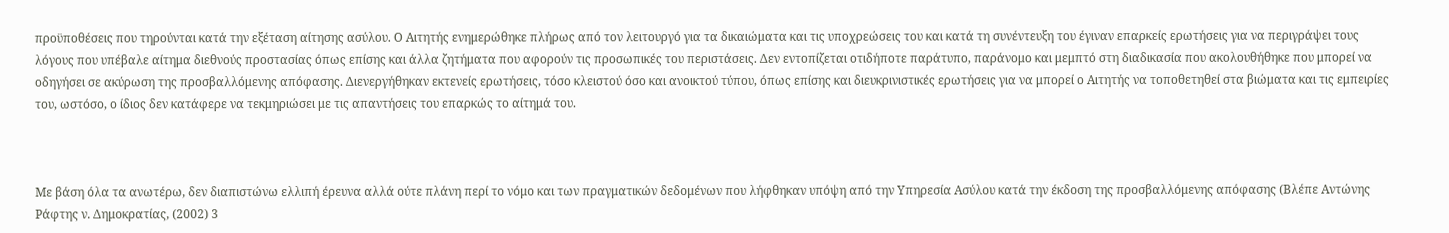προϋποθέσεις που τηρούνται κατά την εξέταση αίτησης ασύλου. Ο Αιτητής ενημερώθηκε πλήρως από τον λειτουργό για τα δικαιώματα και τις υποχρεώσεις του και κατά τη συνέντευξη του έγιναν επαρκείς ερωτήσεις για να περιγράψει τους λόγους που υπέβαλε αίτημα διεθνούς προστασίας όπως επίσης και άλλα ζητήματα που αφορούν τις προσωπικές του περιστάσεις. Δεν εντοπίζεται οτιδήποτε παράτυπο, παράνομο και μεμπτό στη διαδικασία που ακολουθήθηκε που μπορεί να οδηγήσει σε ακύρωση της προσβαλλόμενης απόφασης. Διενεργήθηκαν εκτενείς ερωτήσεις, τόσο κλειστού όσο και ανοικτού τύπου, όπως επίσης και διευκρινιστικές ερωτήσεις για να μπορεί ο Αιτητής να τοποθετηθεί στα βιώματα και τις εμπειρίες του, ωστόσο, ο ίδιος δεν κατάφερε να τεκμηριώσει με τις απαντήσεις του επαρκώς το αίτημά του.



Με βάση όλα τα ανωτέρω, δεν διαπιστώνω ελλιπή έρευνα αλλά ούτε πλάνη περί το νόμο και των πραγματικών δεδομένων που λήφθηκαν υπόψη από την Υπηρεσία Ασύλου κατά την έκδοση της προσβαλλόμενης απόφασης (Βλέπε Αντώνης Ράφτης ν. Δημοκρατίας, (2002) 3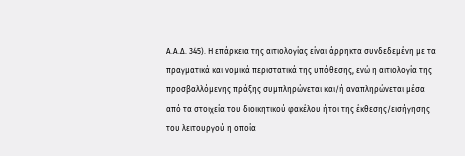Α.Α.Δ. 345). Η επάρκεια της αιτιολογίας είναι άρρηκτα συνδεδεμένη με τα πραγματικά και νομικά περιστατικά της υπόθεσης, ενώ η αιτιολογία της προσβαλλόμενης πράξης συμπληρώνεται και/ή αναπληρώνεται μέσα από τα στοιχεία του διοικητικού φακέλου ήτοι της έκθεσης/εισήγησης του λειτουργού η οποία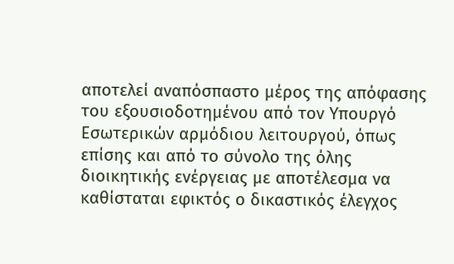αποτελεί αναπόσπαστο μέρος της απόφασης του εξουσιοδοτημένου από τον Υπουργό Εσωτερικών αρμόδιου λειτουργού, όπως επίσης και από το σύνολο της όλης διοικητικής ενέργειας με αποτέλεσμα να καθίσταται εφικτός ο δικαστικός έλεγχος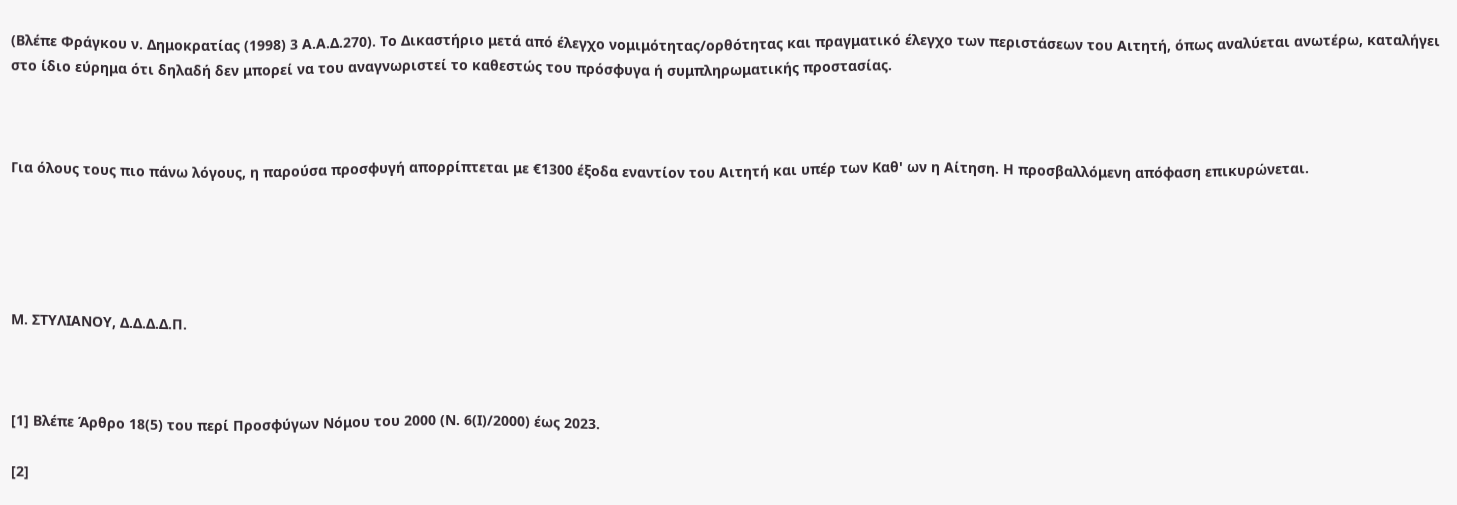(Βλέπε Φράγκου ν. Δημοκρατίας (1998) 3 Α.Α.Δ.270). Το Δικαστήριο μετά από έλεγχο νομιμότητας/ορθότητας και πραγματικό έλεγχο των περιστάσεων του Αιτητή, όπως αναλύεται ανωτέρω, καταλήγει στο ίδιο εύρημα ότι δηλαδή δεν μπορεί να του αναγνωριστεί το καθεστώς του πρόσφυγα ή συμπληρωματικής προστασίας.



Για όλους τους πιο πάνω λόγους, η παρούσα προσφυγή απορρίπτεται με €1300 έξοδα εναντίον του Αιτητή και υπέρ των Καθ' ων η Αίτηση. Η προσβαλλόμενη απόφαση επικυρώνεται.





Μ. ΣΤΥΛΙΑΝΟΥ, Δ.Δ.Δ.Δ.Π.



[1] Βλέπε Άρθρο 18(5) του περί Προσφύγων Νόμου του 2000 (Ν. 6(Ι)/2000) έως 2023.

[2]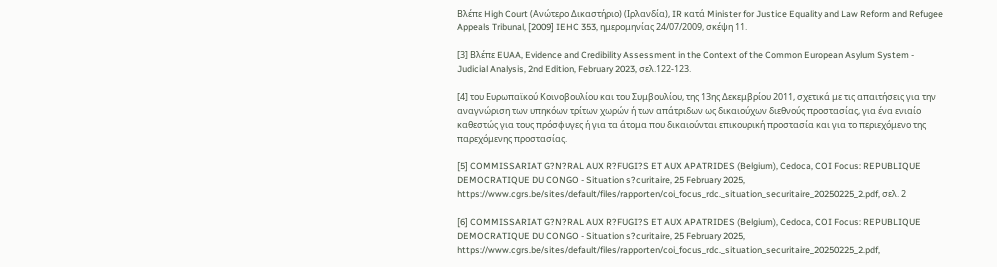Βλέπε High Court (Ανώτερο Δικαστήριο) (Ιρλανδία), IR κατά Minister for Justice Equality and Law Reform and Refugee Appeals Tribunal, [2009] IEHC 353, ημερομηνίας 24/07/2009, σκέψη 11.

[3] Βλέπε EUAA, Evidence and Credibility Assessment in the Context of the Common European Asylum System - Judicial Analysis, 2nd Edition, February 2023, σελ.122-123.

[4] του Ευρωπαϊκού Κοινοβουλίου και του Συμβουλίου, της 13ης Δεκεμβρίου 2011, σχετικά με τις απαιτήσεις για την αναγνώριση των υπηκόων τρίτων χωρών ή των απάτριδων ως δικαιούχων διεθνούς προστασίας, για ένα ενιαίο καθεστώς για τους πρόσφυγες ή για τα άτομα που δικαιούνται επικουρική προστασία και για το περιεχόμενο της παρεχόμενης προστασίας.

[5] COMMISSARIAT G?N?RAL AUX R?FUGI?S ET AUX APATRIDES (Belgium), Cedoca, COI Focus: REPUBLIQUE DEMOCRATIQUE DU CONGO - Situation s?curitaire, 25 February 2025, https://www.cgrs.be/sites/default/files/rapporten/coi_focus_rdc._situation_securitaire_20250225_2.pdf, σελ. 2

[6] COMMISSARIAT G?N?RAL AUX R?FUGI?S ET AUX APATRIDES (Belgium), Cedoca, COI Focus: REPUBLIQUE DEMOCRATIQUE DU CONGO - Situation s?curitaire, 25 February 2025, https://www.cgrs.be/sites/default/files/rapporten/coi_focus_rdc._situation_securitaire_20250225_2.pdf,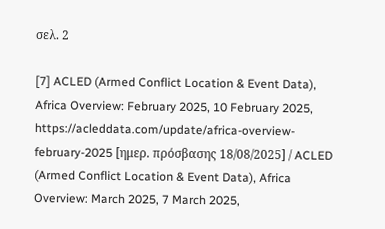σελ. 2

[7] ACLED (Armed Conflict Location & Event Data), Africa Overview: February 2025, 10 February 2025, https://acleddata.com/update/africa-overview-february-2025 [ημερ. πρόσβασης 18/08/2025] / ACLED (Armed Conflict Location & Event Data), Africa Overview: March 2025, 7 March 2025,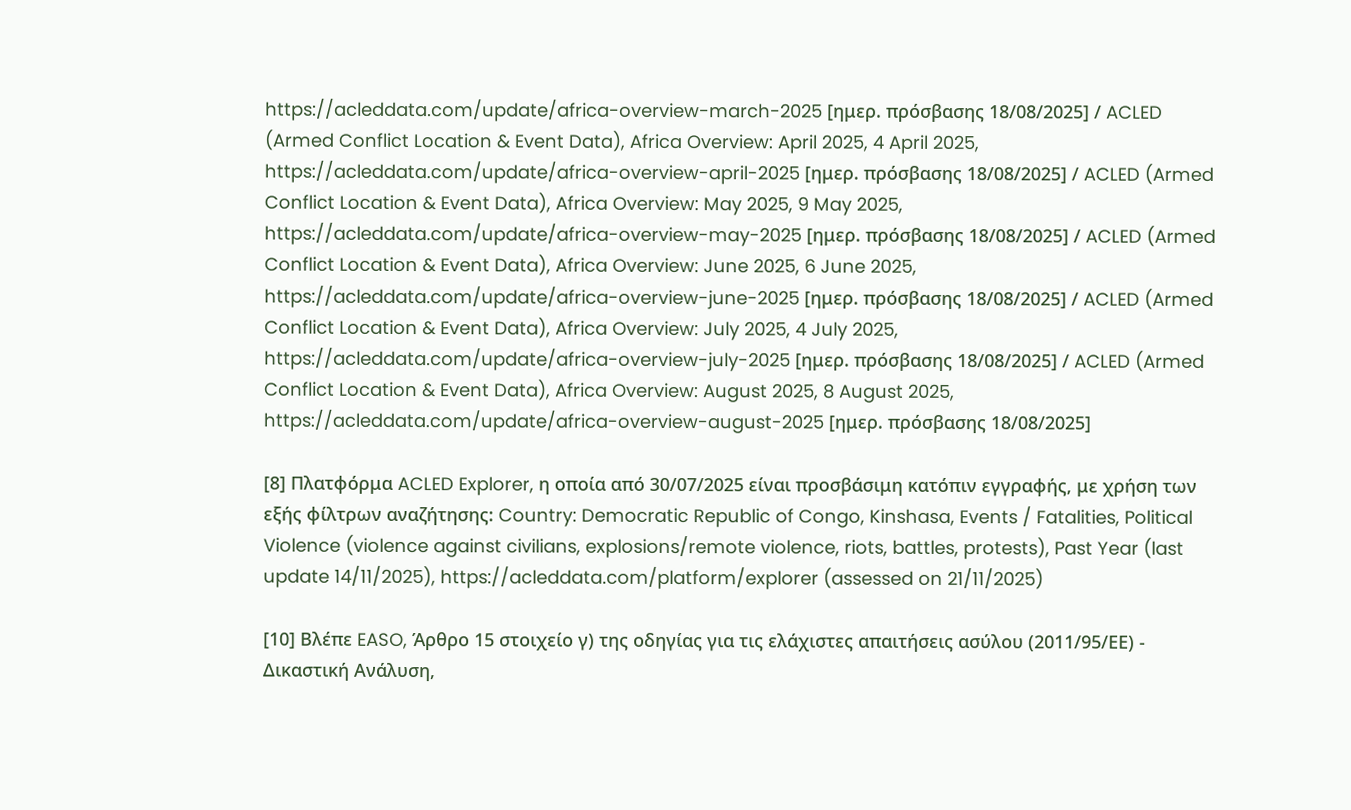https://acleddata.com/update/africa-overview-march-2025 [ημερ. πρόσβασης 18/08/2025] / ACLED (Armed Conflict Location & Event Data), Africa Overview: April 2025, 4 April 2025, https://acleddata.com/update/africa-overview-april-2025 [ημερ. πρόσβασης 18/08/2025] / ACLED (Armed Conflict Location & Event Data), Africa Overview: May 2025, 9 May 2025, https://acleddata.com/update/africa-overview-may-2025 [ημερ. πρόσβασης 18/08/2025] / ACLED (Armed Conflict Location & Event Data), Africa Overview: June 2025, 6 June 2025, https://acleddata.com/update/africa-overview-june-2025 [ημερ. πρόσβασης 18/08/2025] / ACLED (Armed Conflict Location & Event Data), Africa Overview: July 2025, 4 July 2025, https://acleddata.com/update/africa-overview-july-2025 [ημερ. πρόσβασης 18/08/2025] / ACLED (Armed Conflict Location & Event Data), Africa Overview: August 2025, 8 August 2025, https://acleddata.com/update/africa-overview-august-2025 [ημερ. πρόσβασης 18/08/2025]

[8] Πλατφόρμα ACLED Explorer, η οποία από 30/07/2025 είναι προσβάσιμη κατόπιν εγγραφής, με χρήση των εξής φίλτρων αναζήτησης: Country: Democratic Republic of Congo, Kinshasa, Events / Fatalities, Political Violence (violence against civilians, explosions/remote violence, riots, battles, protests), Past Year (last update 14/11/2025), https://acleddata.com/platform/explorer (assessed on 21/11/2025)

[10] Βλέπε EASO, Άρθρο 15 στοιχείο γ) της οδηγίας για τις ελάχιστες απαιτήσεις ασύλου (2011/95/ΕΕ) - Δικαστική Ανάλυση,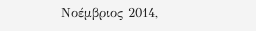Νοέμβριος 2014,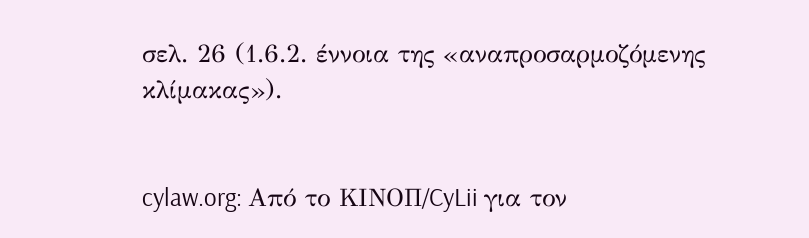σελ. 26 (1.6.2. έννοια της «αναπροσαρμοζόμενης κλίμακας»).


cylaw.org: Από το ΚΙΝOΠ/CyLii για τον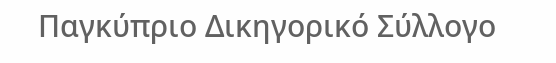Παγκύπριο Δικηγορικό Σύλλογο